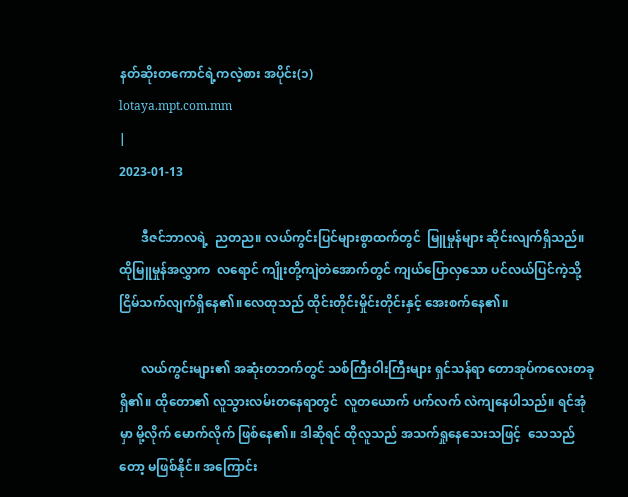နတ်ဆိုးတကောင်ရဲ့ကလဲ့စား အပိုင်း(၁)
lotaya.mpt.com.mm
|
2023-01-13

       ဒီဇင်ဘာလရဲ့  ညတည။ လယ်ကွင်းပြင်များစွာထက်တွင်  မြူမှုန်များ ဆိုင်းလျက်ရှိသည်။ ထိုမြူမှုန်အလွှာက  လရောင် ကျိုးတို့ကျဲတဲအောက်တွင် ကျယ်ပြောလှသော ပင်လယ်ပြင်ကဲ့သို့  ငြိမ်သက်လျက်ရှိနေ၏။လေထုသည် ထိုင်းတိုင်းမှိုင်းတိုင်းနှင့် အေးစက်နေ၏။

       လယ်ကွင်းများ၏ အဆုံးတဘက်တွင် သစ်ကြီးဝါးကြီးများ ရှင်သန်ရာ တောအုပ်ကလေးတခုရှိ၏။ ထိုတော၏ လူသွားလမ်းတနေရာတွင်  လူတယောက် ပက်လက် လဲကျနေပါသည်။ ရင်အုံမှာ မို့လိုက် မောက်လိုက် ဖြစ်နေ၏။ ဒါဆိုရင် ထိုလူသည် အသက်ရှုနေသေးသဖြင့်  သေသည်တော့ မဖြစ်နိုင်။ အကြောင်း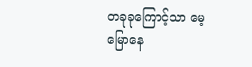တခုခုကြောင့်သာ မေ့မြောနေ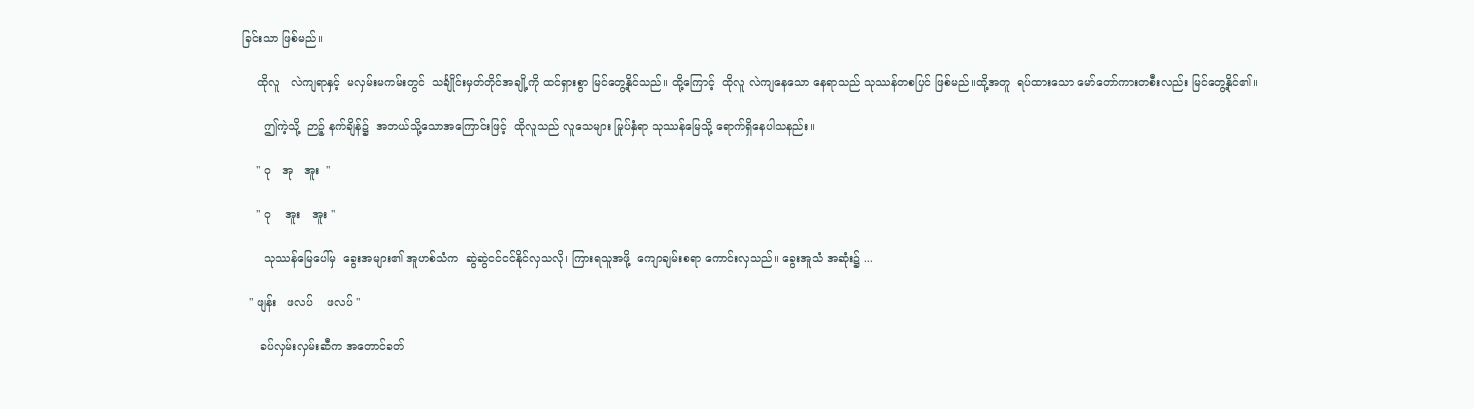ခြင်းသာ ဖြစ်မည်။

    ထိုလူ   လဲကျရာနှင့်  မလှမ်းမကမ်းတွင်  သင်္ချိုင်းမှတ်တိုင်အချို့ကို ထင်ရှားစွာ မြင်တွေ့နိုင်သည်။ ထို့ကြောင့်  ထိုလူ လဲကျနေသော နေရာသည် သုဿန်တစပြင် ဖြစ်မည်။ထို့အတူ  ရပ်ထားသော မော်တော်ကားတစီးလည်း မြင်တွေ့နိုင်၏။

      ဤကဲ့သို့  ဉာဉ့် နက်ချိန်၌  အဘယ်သို့သောအကြောင်းဖြင့်  ထိုလူသည် လူသေများ မြုပ်နှံရာ သုဿန်မြေသို့ ရောက်ရှိနေပါသနည်း။

    " ဝု   အု   အူး  "

    " ဝု    အူး   အူး "

      သုဿန်မြေပေါ်မှ  ခွေးအများ၏ အူဟစ်သံက  ဆွဲဆွဲငင်ငင်နိုင်လှသလို၊ ကြားရသူအဖို့  ကျောချမ်းစရာ ကောင်းလှသည်။ ခွေးအူသံ အဆုံး၌ ...

  " ဖျန်း   ဖလပ်    ဖလပ် "

     ခပ်လှမ်းလှမ်းဆီက အတောင်ခတ်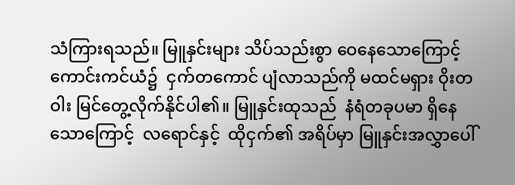သံကြားရသည်။ မြူနှင်းများ သိပ်သည်းစွာ ဝေနေသောကြောင့် ကောင်းကင်ယံ၌  ငှက်တကောင် ပျံလာသည်ကို မထင်မရှား ဝိုးတဝါး မြင်တွေ့လိုက်နိုင်ပါ၏။ မြူနှင်းထုသည်  နံရံတခုပမာ ရှိနေသောကြောင့်  လရောင်နှင့်  ထိုငှက်၏ အရိပ်မှာ မြူနှင်းအလွှာပေါ်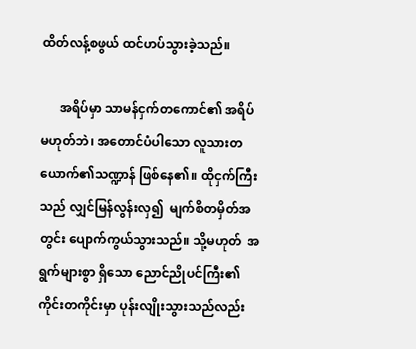ထိတ်လန့်စဖွယ် ထင်ဟပ်သွားခဲ့သည်။

      အရိပ်မှာ သာမန်ငှက်တကောင်၏ အရိပ်မဟုတ်ဘဲ၊ အတောင်ပံပါသော လူသားတယောက်၏သဏ္ဍာန် ဖြစ်နေ၏။ ထိုငှက်ကြီးသည် လျှင်မြန်လွန်းလှ၍  မျက်စိတမှိတ်အတွင်း ပျောက်ကွယ်သွားသည်။ သို့မဟုတ်  အရွက်များစွာ ရှိသော ညောင်ညိုပင်ကြီး၏ ကိုင်းတကိုင်းမှာ ပုန်းလျိုးသွားသည်လည်း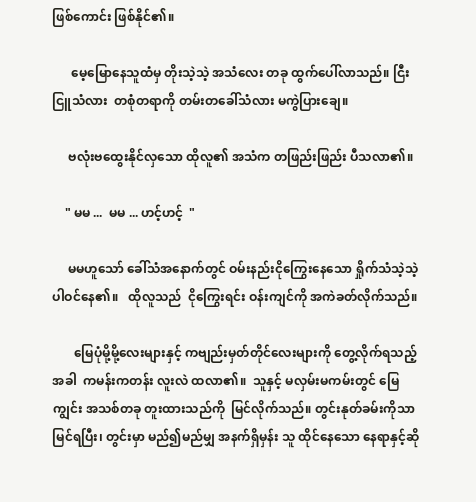ဖြစ်ကောင်း ဖြစ်နိုင်၏။

      မေ့မြောနေသူထံမှ တိုးသဲ့သဲ့ အသံလေး တခု ထွက်ပေါ်လာသည်။ ငြီးငြူသံလား  တစုံတရာကို တမ်းတခေါ်သံလား မကွဲပြားချေ။

     ဗလုံးဗထွေးနိုင်လှသော ထိုလူ၏ အသံက တဖြည်းဖြည်း ပီသလာ၏။

    " မမ ...  မမ ... ဟင့်ဟင့်  "

     မမဟူသော် ခေါ်သံအနောက်တွင် ဝမ်းနည်းငိုကြွေးနေသော ရှိုက်သံသဲ့သဲ့ ပါဝင်နေ၏။   ထိုလူသည်  ငိုကြွေးရင်း ဝန်းကျင်ကို အကဲခတ်လိုက်သည်။

       မြေပုံမို့မို့လေးများနှင့် ကဗျည်းမှတ်တိုင်လေးများကို တွေ့လိုက်ရသည့်အခါ  ကမန်းကတန်း လူးလဲ ထလာ၏။  သူနှင့် မလှမ်းမကမ်းတွင် မြေကျွင်း အသစ်တခု တူးထားသည်ကို  မြင်လိုက်သည်။ တွင်းနုတ်ခမ်းကိုသာ မြင်ရပြီး၊ တွင်းမှာ မည်၍မည်မျှ အနက်ရှိမှန်း သူ ထိုင်နေသော နေရာနှင့်ဆို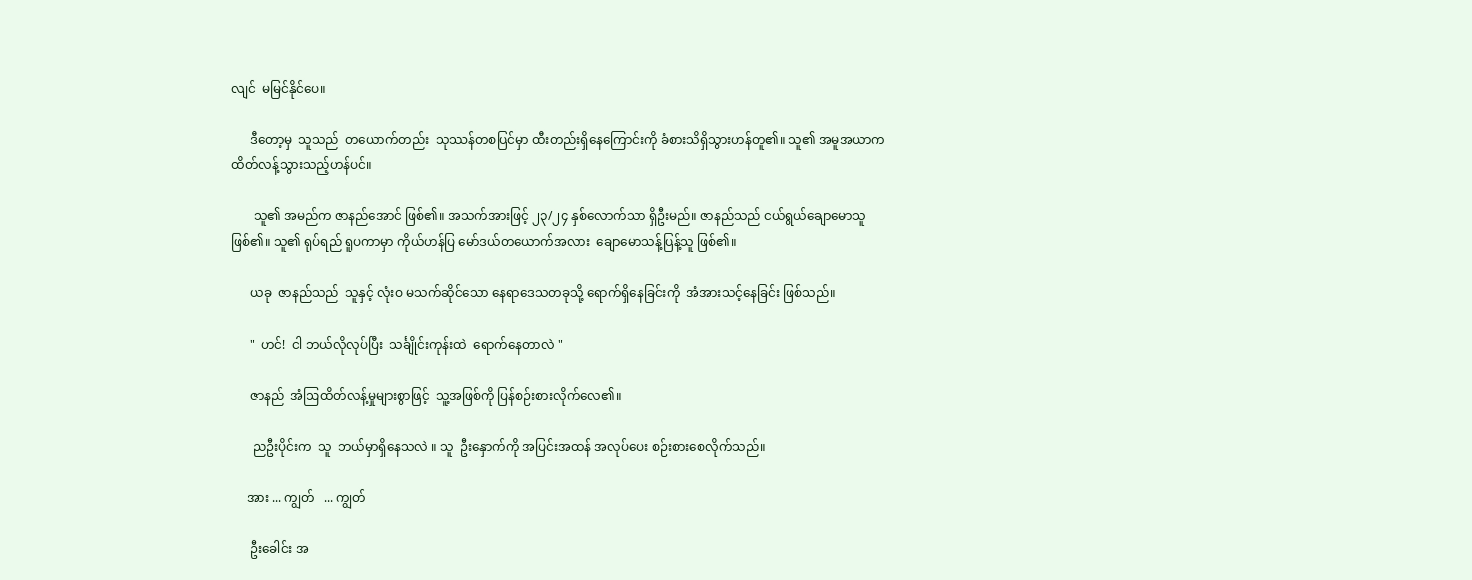လျင်  မမြင်နိုင်ပေ။

      ဒီတော့မှ  သူသည်  တယောက်တည်း  သုဿန်တစပြင်မှာ ထီးတည်းရှိနေကြောင်းကို ခံစားသိရှိသွားဟန်တူ၏။ သူ၏ အမူအယာက ထိတ်လန့်သွားသည့်ဟန်ပင်။

       သူ၏ အမည်က ဇာနည်အောင် ဖြစ်၏။ အသက်အားဖြင့် ၂၃/၂၄ နှစ်လောက်သာ ရှိဦးမည်။ ဇာနည်သည် ငယ်ရွယ်ချောမောသူ ဖြစ်၏။ သူ၏ ရုပ်ရည် ရူပကာမှာ ကိုယ်ဟန်ပြ မော်ဒယ်တယောက်အလား  ချောမောသန့်ပြန့်သူ ဖြစ်၏။

      ယခု  ဇာနည်သည်  သူနှင့် လုံးဝ မသက်ဆိုင်သော နေရာဒေသတခုသို့ ရောက်ရှိနေခြင်းကို  အံအားသင့်နေခြင်း ဖြစ်သည်။

      "  ဟင်!  ငါ ဘယ်လိုလုပ်ပြီး  သင်္ချိုင်းကုန်းထဲ  ရောက်နေတာလဲ "

      ဇာနည်  အံဩထိတ်လန့်မှုများစွာဖြင့်  သူ့အဖြစ်ကို ပြန်စဉ်းစားလိုက်လေ၏။

       ညဦးပိုင်းက  သူ  ဘယ်မှာရှိနေသလဲ ။ သူ  ဦးနှောက်ကို အပြင်းအထန် အလုပ်ပေး စဉ်းစားစေလိုက်သည်။

     အား ... ကျွတ်   ... ကျွတ်

      ဦးခေါင်း အ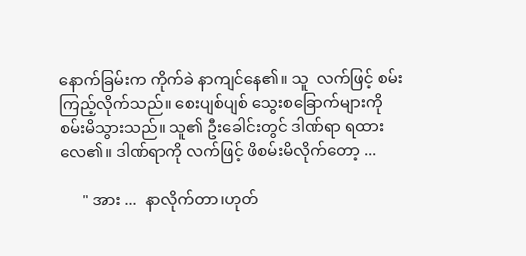နောက်ခြမ်းက ကိုက်ခဲ နာကျင်နေ၏။ သူ  လက်ဖြင့် စမ်းကြည့်လိုက်သည်။ စေးပျစ်ပျစ် သွေးစခြောက်များကို စမ်းမိသွားသည်။ သူ၏ ဦးခေါင်းတွင် ဒါဏ်ရာ ရထားလေ၏။ ဒါဏ်ရာကို လက်ဖြင့် ဖိစမ်းမိလိုက်တော့ ...

      " အား ...  နာလိုက်တာ၊ဟုတ်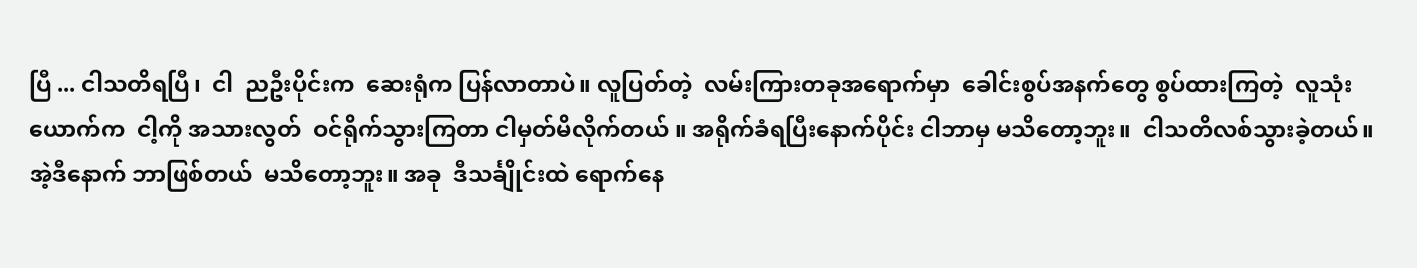ပြီ ... ငါသတိရပြီ၊  ငါ  ညဦးပိုင်းက  ဆေးရုံက ပြန်လာတာပဲ။ လူပြတ်တဲ့  လမ်းကြားတခုအရောက်မှာ  ခေါင်းစွပ်အနက်တွေ စွပ်ထားကြတဲ့  လူသုံးယောက်က  ငါ့ကို အသားလွတ်  ဝင်ရိုက်သွားကြတာ ငါမှတ်မိလိုက်တယ် ။ အရိုက်ခံရပြီးနောက်ပိုင်း ငါဘာမှ မသိတော့ဘူး။  ငါသတိလစ်သွားခဲ့တယ်။ အဲ့ဒီနောက် ဘာဖြစ်တယ်  မသိတော့ဘူး။ အခု  ဒီသင်္ချိုင်းထဲ ရောက်နေ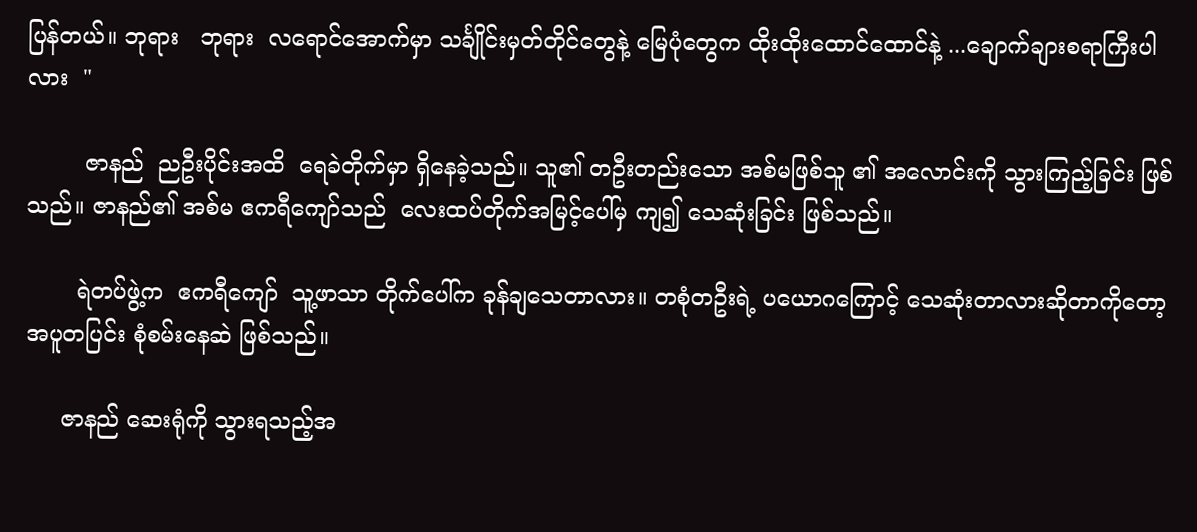ပြန်တယ်။ ဘုရား   ဘုရား  လရောင်အောက်မှာ သင်္ချိုင်းမှတ်တိုင်တွေနဲ့ မြေပုံတွေက ထိုးထိုးထောင်ထောင်နဲ့ ...ချောက်ချားစရာကြီးပါလား  "

        ဇာနည်  ညဦးပိုင်းအထိ  ရေခဲတိုက်မှာ ရှိနေခဲ့သည်။ သူ၏ တဦးတည်းသော အစ်မဖြစ်သူ ၏ အလောင်းကို သွားကြည့်ခြင်း ဖြစ်သည်။ ဇာနည်၏ အစ်မ ဧကရီကျော်သည်  လေးထပ်တိုက်အမြင့်ပေါ်မှ ကျ၍ သေဆုံးခြင်း ဖြစ်သည်။

       ရဲတပ်ဖွဲ့က  ဧကရီကျော်  သူ့ဖာသာ တိုက်ပေါ်က ခုန်ချသေတာလား။ တစုံတဦးရဲ့ ပယောဂကြောင့် သေဆုံးတာလားဆိုတာကိုတော့ အပူတပြင်း စုံစမ်းနေဆဲ ဖြစ်သည်။

     ဇာနည် ဆေးရုံကို သွားရသည့်အ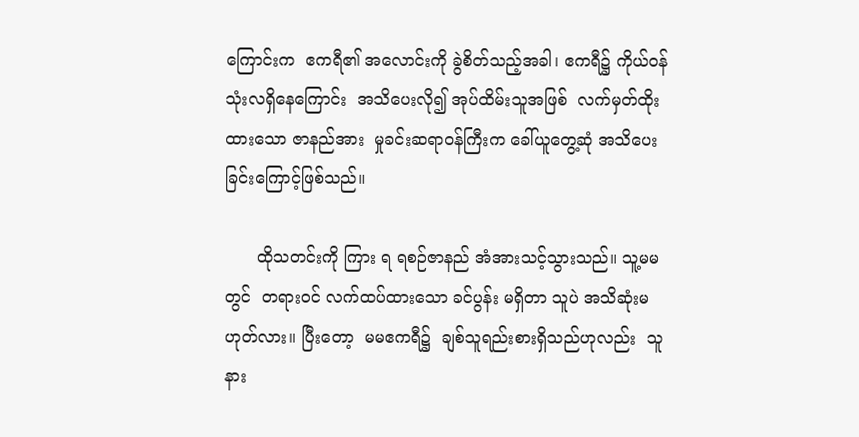ကြောင်းက  ဧကရီ၏ အလောင်းကို ခွဲစိတ်သည့်အခါ၊ ဧကရီ၌ ကိုယ်ဝန် သုံးလရှိနေကြောင်း  အသိပေးလို၍ အုပ်ထိမ်းသူအဖြစ်  လက်မှတ်ထိုးထားသော ဇာနည်အား  မှုခင်းဆရာဝန်ကြီးက ခေါ်ယူတွေ့ဆုံ အသိပေးခြင်းကြောင့်ဖြစ်သည်။

      ထိုသတင်းကို ကြား ရ ရစဉ်ဇာနည် အံအားသင့်သွားသည်။ သူ့မမတွင်  တရားဝင် လက်ထပ်ထားသော ခင်ပွန်း မရှိတာ သူပဲ အသိဆုံးမဟုတ်လား။ ပြီးတော့  မမဧကရီ၌  ချစ်သူရည်းစားရှိသည်ဟုလည်း  သူ  နား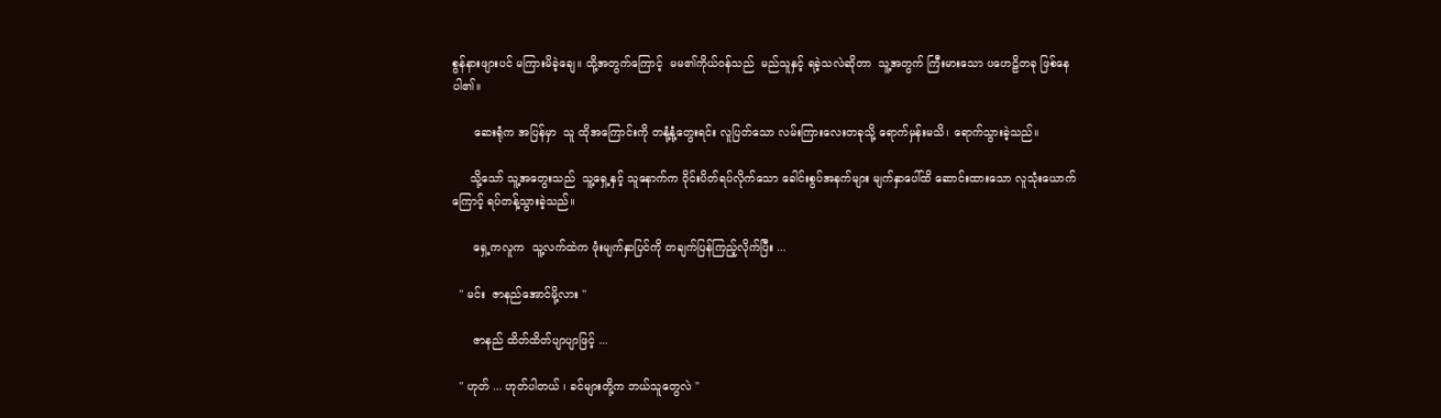စွန်နားဖျားပင် မကြားမိခဲ့ချေ။ ထို့အတွက်ကြောင့်  မမ၏ကိုယ်ဝန်သည်  မည်သူနှင့် ရခဲ့သလဲဆိုတာ  သူ့အတွက် ကြီးမားသော ပဟေဠိတခု ဖြစ်နေပါ၏။

      ဆေးရုံက အပြန်မှာ  သူ ထိုအကြောင်းကို တနုံ့နုံ့တွေးရင်း လူပြတ်သော လမ်းကြားလေးတခုသို့ ရောက်မှန်းမသိ၊ ရောက်သွားခဲ့သည်။

     သို့သော် သူ့အတွေးသည်  သူ့ရှေ့နှင့် သူနောက်က ဝိုင်းပိတ်ရပ်လိုက်သော ခေါင်းစွပ်အနက်များ မျက်နှာပေါ်ထိ ဆောင်းထားသော လူသုံးယောက်ကြောင့် ရပ်တန့်သွားခဲ့သည်။

      ရှေ့ကလူက  သူ့လက်ထဲက ဖုံးမျက်နှာပြင်ကို တချက်ပြန်ကြည့်လိုက်ပြီး ...

  " မင်း  ဇာနည်အောင်မို့လား "

      ဇာနည် ထိတ်ထိတ်ပျာပျာဖြင့် ...

  " ဟုတ် ... ဟုတ်ပါတယ် ၊ ခင်များတို့က ဘယ်သူတွေလဲ "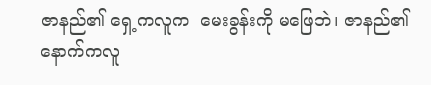ဇာနည်၏ ရှေ့ကလူက  မေးခွန်းကို မဖြေဘဲ၊ ဇာနည်၏ နောက်ကလူ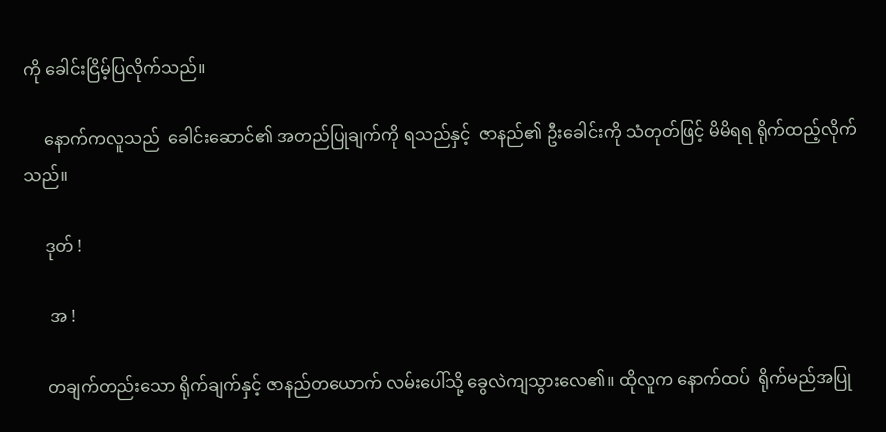ကို ခေါင်းငြိမ့်ပြလိုက်သည်။

     နောက်ကလူသည်  ခေါင်းဆောင်၏ အတည်ပြုချက်ကို ရသည်နှင့်  ဇာနည်၏ ဦးခေါင်းကို သံတုတ်ဖြင့် မိမိရရ ရိုက်ထည့်လိုက်သည်။

     ဒုတ် !

      အ !

     တချက်တည်းသော ရိုက်ချက်နှင့် ဇာနည်တယောက် လမ်းပေါ်သို့ ခွေလဲကျသွားလေ၏။ ထိုလူက နောက်ထပ်  ရိုက်မည်အပြု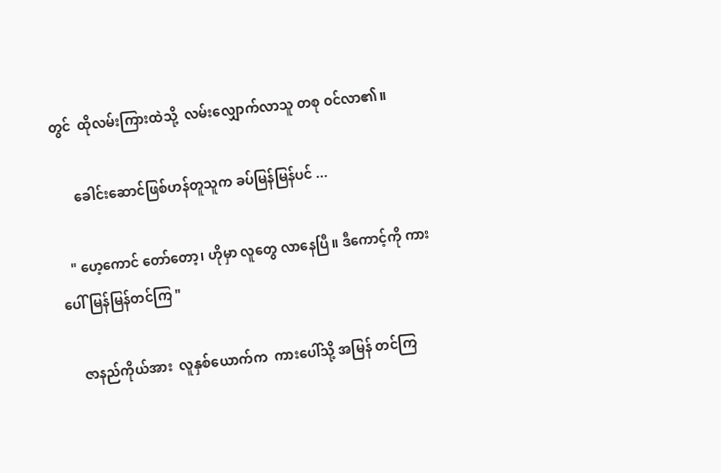တွင်  ထိုလမ်းကြားထဲသို့  လမ်းလျှောက်လာသူ တစု ဝင်လာ၏။

      ခေါင်းဆောင်ဖြစ်ဟန်တူသူက ခပ်မြန်မြန်ပင် ...

   " ဟေ့ကောင် တော်တော့၊ ဟိုမှာ လူတွေ လာနေပြီ။ ဒီကောင့်ကို ကားပေါ် မြန်မြန်တင်ကြ "

    ဇာနည်ကိုယ်အား  လူနှစ်ယောက်က  ကားပေါ်သို့ အမြန် တင်ကြ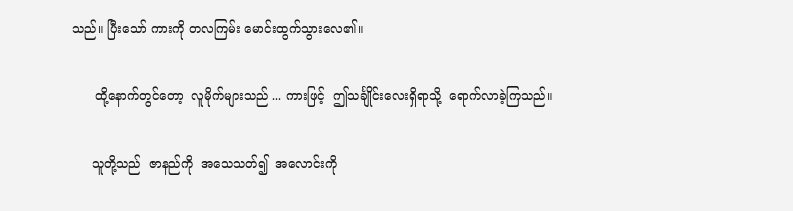သည်။ ပြီးသော် ကားကို တလကြမ်း မောင်းထွက်သွားလေ၏။

      ထို့နောက်တွင်တော့  လူမိုက်များသည် ... ကားဖြင့်  ဤသင်္ချိုင်းလေးရှိရာသို့  ရောက်လာခဲ့ကြသည်။

     သူတို့သည်  ဇာနည်ကို  အသေသတ်၍  အလောင်းကို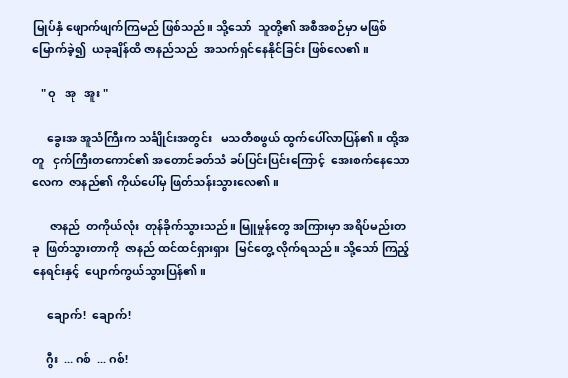မြုပ်နှံ ဖျောက်ဖျက်ကြမည် ဖြစ်သည်။ သို့သော်  သူတို့၏ အစီအစဉ်မှာ မဖြစ်မြောက်ခဲ့၍  ယခုချိန်ထိ ဇာနည်သည်  အသက်ရှင်နေနိုင်ခြင်း ဖြစ်လေ၏။

   " ဝု   အု   အူး "

     ခွေးအ အူသံကြီးက သင်္ချိုင်းအတွင်း   မသတီစဖွယ် ထွက်ပေါ်လာပြန်၏။ ထို့အတူ   ငှက်ကြီးတကောင်၏ အတောင်ခတ်သံ ခပ်ပြင်းပြင်းကြောင့်  အေးစက်နေသော လေက  ဇာနည်၏ ကိုယ်ပေါ်မှ ဖြတ်သန်းသွားလေ၏။

      ဇာနည်  တကိုယ်လုံး  တုန်ခိုက်သွားသည်။ မြူမှုန်တွေ အကြားမှာ အရိပ်မည်းတခု  ဖြတ်သွားတာကို  ဇာနည် ထင်ထင်ရှားရှား  မြင်တွေ့ လိုက်ရသည်။ သို့သော် ကြည့်နေရင်းနှင့်  ပျောက်ကွယ်သွားပြန်၏။

     ချောက်!  ချောက်!

     ဂွီး  ... ဂစ်  ... ဂစ်!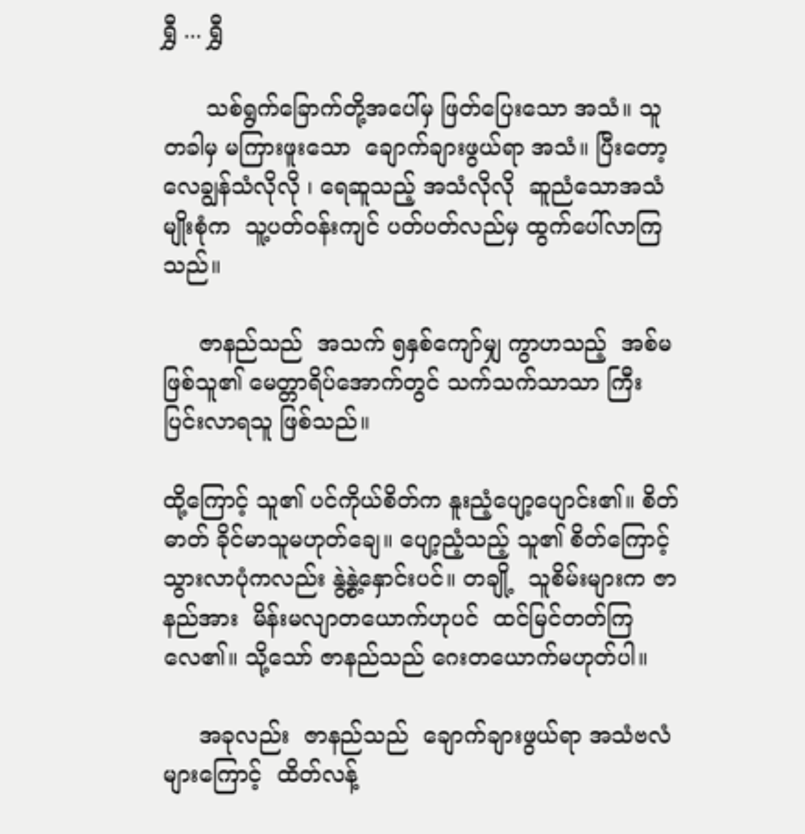ရွှီ ... ရွှီ

      သစ်ရွက်ခြောက်တို့အပေါ်မှ ဖြတ်ပြေးသော အသံ။ သူ  တခါမှ မကြားဖူးသော  ချောက်ချားဖွယ်ရာ အသံ။ ပြီးတော့  လေချွန်သံလိုလို ၊ ရေဆူသည့် အသံလိုလို  ဆူညံသောအသံမျိုးစုံက  သူ့ပတ်ဝန်းကျင် ပတ်ပတ်လည်မှ ထွက်ပေါ်လာကြသည်။

     ဇာနည်သည်  အသက် ၅နှစ်ကျော်မျှ ကွာဟသည့်  အစ်မဖြစ်သူ၏ မေတ္တာရိပ်အောက်တွင် သက်သက်သာသာ ကြီးပြင်းလာရသူ ဖြစ်သည်။

ထို့ကြောင့် သူ၏ ပင်ကိုယ်စိတ်က နူးညံ့ပျော့ပျောင်း၏။ စိတ်ဓာတ် ခိုင်မာသူမဟုတ်ချေ။ ပျော့ညံ့သည့် သူ၏ စိတ်ကြောင့် သွားလာပုံကလည်း နွဲ့နွဲ့နှောင်းပင်။ တချို့  သူစိမ်းများက ဇာနည်အား  မိန်းမလျာတယောက်ဟုပင်  ထင်မြင်တတ်ကြလေ၏။ သို့သော် ဇာနည်သည် ဂေးတယောက်မဟုတ်ပါ။

     အခုလည်း  ဇာနည်သည်  ချောက်ချားဖွယ်ရာ အသံဗလံများကြောင့်  ထိတ်လန့်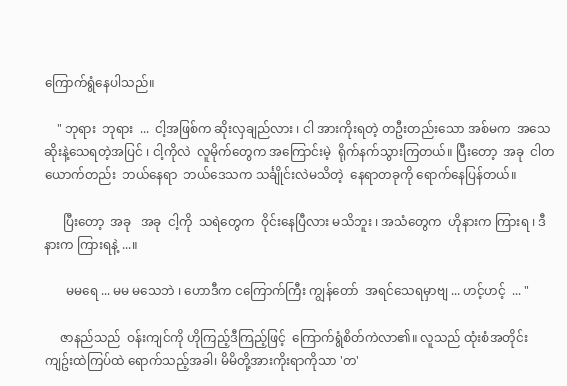ကြောက်ရွံနေပါသည်။

    " ဘုရား  ဘုရား  ...  ငါ့အဖြစ်က ဆိုးလှချည်လား ၊ ငါ အားကိုးရတဲ့ တဦးတည်းသော အစ်မက  အသေဆိုးနဲ့သေရတဲ့အပြင် ၊ ငါ့ကိုလဲ  လူမိုက်တွေက အကြောင်းမဲ့  ရိုက်နက်သွားကြတယ်။ ပြီးတော့  အခု  ငါတယောက်တည်း  ဘယ်နေရာ  ဘယ်ဒေသက သင်္ချိုင်းလဲမသိတဲ့  နေရာတခုကို ရောက်နေပြန်တယ်။

      ပြီးတော့  အခု   အခု  ငါ့ကို  သရဲတွေက  ဝိုင်းနေပြီလား မသိဘူး ၊ အသံတွေက  ဟိုနားက ကြားရ ၊ ဒီနားက ကြားရနဲ့ ...။

       မမရေ ... မမ မသေဘဲ ၊ ဟောဒီက ငကြောက်ကြီး ကျွန်တော်  အရင်သေရမှာဗျ ... ဟင့်ဟင့်  ... "

     ဇာနည်သည်  ဝန်းကျင်ကို ဟိုကြည့်ဒီကြည့်ဖြင့်  ကြောက်ရွံစိတ်ကဲလာ၏။ လူသည် ထုံးစံအတိုင်း ကျဥ်းထဲကြပ်ထဲ ရောက်သည့်အခါ၊ မိမိတို့အားကိုးရာကိုသာ 'တ'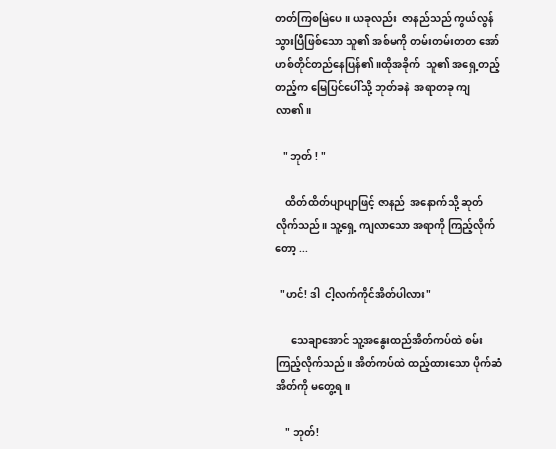တတ်ကြစမြဲပေ။ ယခုလည်း  ဇာနည်သည် ကွယ်လွန်သွားပြီဖြစ်သော သူ၏ အစ်မကို တမ်းတမ်းတတ အော်ဟစ်တိုင်တည်နေပြန်၏။ထိုအခိုက်  သူ၏ အရှေ့တည့်တည့်က မြေပြင်ပေါ်သို့ ဘုတ်ခနဲ  အရာတခု ကျလာ၏။

   " ဘုတ် ! "

    ထိတ်ထိတ်ပျာပျာဖြင့် ဇာနည်  အနောက်သို့ ဆုတ်လိုက်သည်။ သူ့ရှေ့ ကျလာသော အရာကို ကြည့်လိုက်တော့ ...

  "ဟင်! ဒါ  ငါ့လက်ကိုင်အိတ်ပါလား"

      သေချာအောင် သူ့အနွေးထည်အိတ်ကပ်ထဲ စမ်းကြည့်လိုက်သည်။ အိတ်ကပ်ထဲ ထည့်ထားသော ပိုက်ဆံအိတ်ကို မတွေ့ရ။

    " ဘုတ်!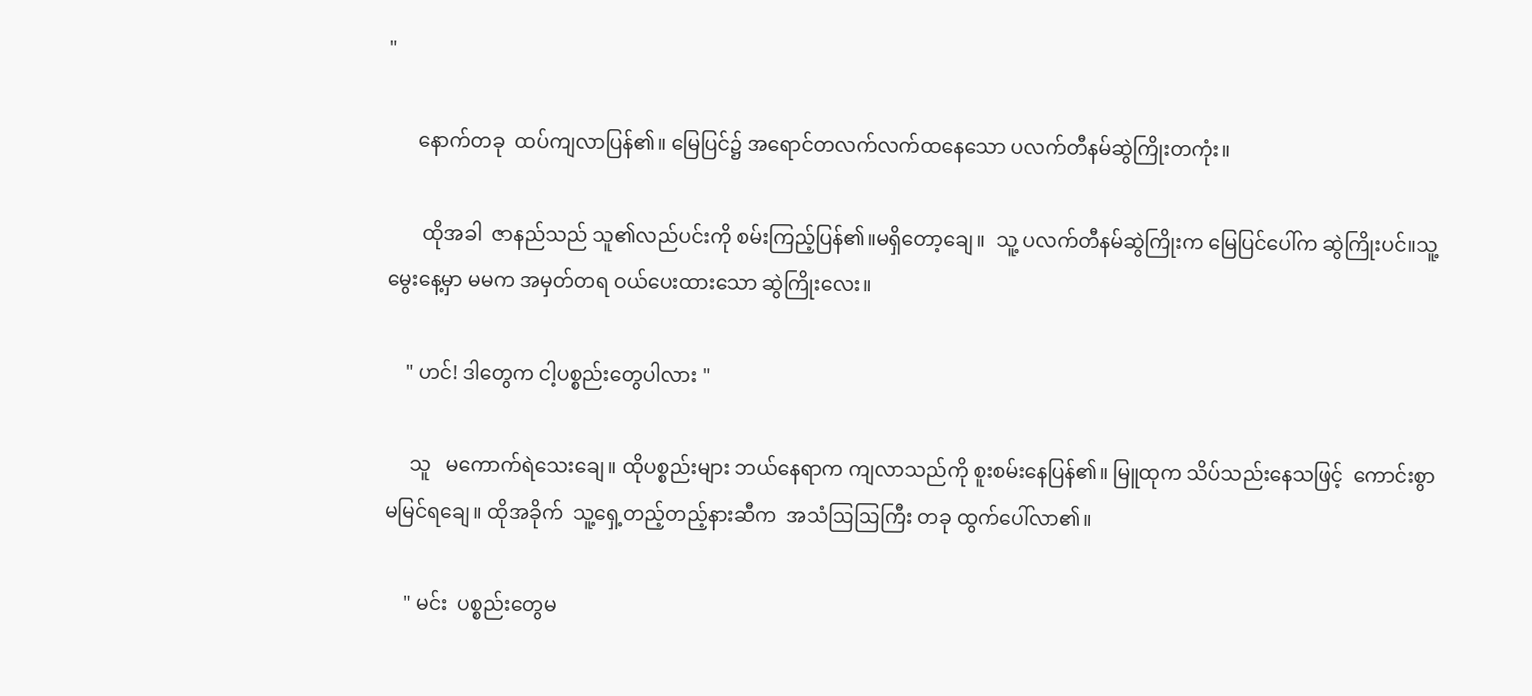"

      နောက်တခု  ထပ်ကျလာပြန်၏။ မြေပြင်၌ အရောင်တလက်လက်ထနေသော ပလက်တီနမ်ဆွဲကြိုးတကုံး။

       ထိုအခါ  ဇာနည်သည် သူ၏လည်ပင်းကို စမ်းကြည့်ပြန်၏။မရှိတော့ချေ။  သူ့ ပလက်တီနမ်ဆွဲကြိုးက မြေပြင်ပေါ်က ဆွဲကြိုးပင်။သူ့မွေးနေ့မှာ မမက အမှတ်တရ ဝယ်ပေးထားသော ဆွဲကြိုးလေး။

    " ဟင်! ဒါတွေက ငါ့ပစ္စည်းတွေပါလား "

     သူ   မကောက်ရဲသေးချေ။ ထိုပစ္စည်းများ ဘယ်နေရာက ကျလာသည်ကို စူးစမ်းနေပြန်၏။ မြူထုက သိပ်သည်းနေသဖြင့်  ကောင်းစွာ မမြင်ရချေ။ ထိုအခိုက်  သူ့ရှေ့တည့်တည့်နားဆီက  အသံဩဩကြီး တခု ထွက်ပေါ်လာ၏။

    " မင်း  ပစ္စည်းတွေမ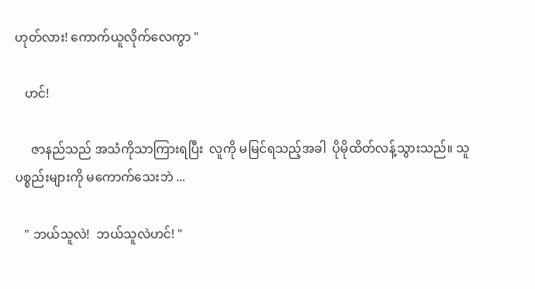ဟုတ်လား! ကောက်ယူလိုက်လေကွာ "

   ဟင်!

     ဇာနည်သည် အသံကိုသာကြားရပြီး  လူကို မမြင်ရသည့်အခါ  ပိုမိုထိတ်လန့်သွားသည်။ သူ  ပစ္စည်းများကို မကောက်သေးဘဲ ...

   " ဘယ်သူလဲ!  ဘယ်သူလဲဟင်! "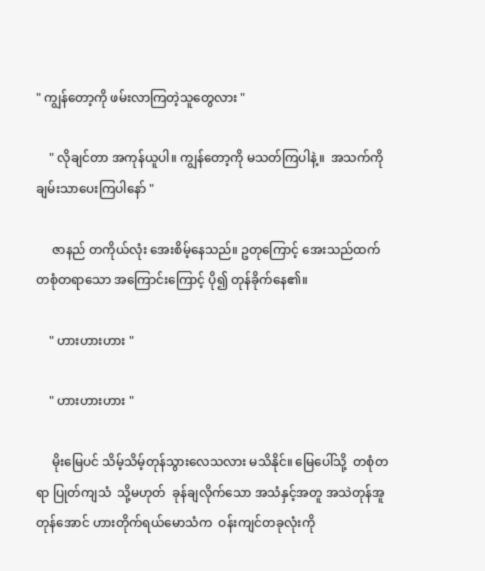" ကျွန်တော့ကို ဖမ်းလာကြတဲ့သူတွေလား "

    " လိုချင်တာ အကုန်ယူပါ။ ကျွန်တော့ကို မသတ်ကြပါနဲ့။  အသက်ကို ချမ်းသာပေးကြပါနော် "

     ဇာနည် တကိုယ်လုံး အေးစိမ့်နေသည်။ ဥတုကြောင့် အေးသည်ထက် တစုံတရာသော အကြောင်းကြောင့် ပို၍ တုန်ခိုက်နေ၏။

    " ဟားဟားဟား "

    " ဟားဟားဟား "

     မိုးမြေပင် သိမ့်သိမ့်တုန်သွားလေသလား မသိနိုင်။ မြေပေါ်သို့  တစုံတရာ ပြုတ်ကျသံ  သို့မဟုတ်  ခုန်ချလိုက်သော အသံနှင့်အတူ အသဲတုန်အူတုန်အောင် ဟားတိုက်ရယ်မောသံက  ဝန်းကျင်တခုလုံးကို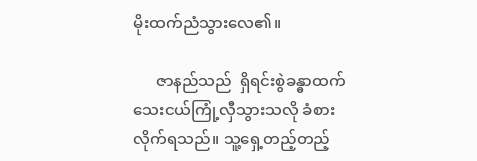မိုးထက်ညံသွားလေ၏။

      ဇာနည်သည်  ရှိရင်းစွဲခန္ဓာထက် သေးငယ်ကြုံ့လှီသွားသလို ခံစားလိုက်ရသည်။ သူ့ရှေ့တည့်တည့်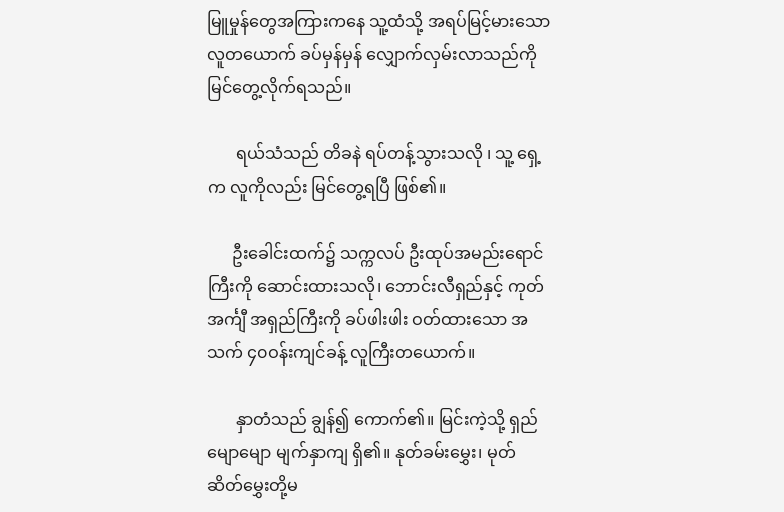မြူမှုန်တွေအကြားကနေ သူ့ထံသို့ အရပ်မြင့်မားသော လူတယောက် ခပ်မှန်မှန် လျှောက်လှမ်းလာသည်ကို မြင်တွေ့လိုက်ရသည်။

       ရယ်သံသည် တိခနဲ ရပ်တန့်သွားသလို ၊ သူ့ ရှေ့က လူကိုလည်း မြင်တွေ့ရပြီ ဖြစ်၏။

      ဦးခေါင်းထက်၌ သက္ကလပ် ဦးထုပ်အမည်းရောင်ကြီးကို ဆောင်းထားသလို၊ ဘောင်းလီရှည်နှင့် ကုတ်အင်္ကျီ အရှည်ကြီးကို ခပ်ဖါးဖါး ဝတ်ထားသော အသက် ၄၀ဝန်းကျင်ခန့် လူကြီးတယောက်။

       နှာတံသည် ချွန်၍ ကောက်၏။ မြင်းကဲ့သို့ ရှည်မျောမျော မျက်နှာကျ ရှိ၏။ နုတ်ခမ်းမွှေး၊ မုတ်ဆိတ်မွှေးတို့မ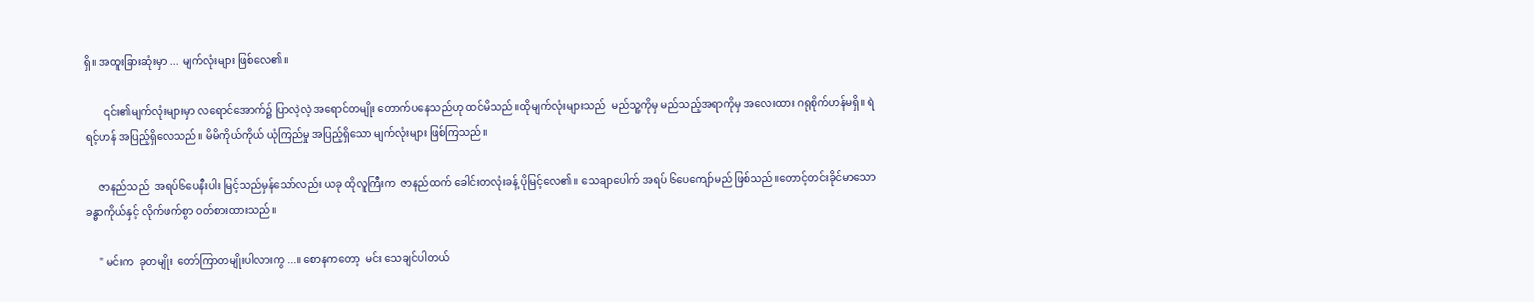ရှိ။ အထူးခြားဆုံးမှာ ... မျက်လုံးများ ဖြစ်လေ၏။

       ၎င်း၏မျက်လုံးများမှာ လရောင်အောက်၌ ပြာလဲ့လဲ့ အရောင်တမျိုး တောက်ပနေသည်ဟု ထင်မိသည်။ထိုမျက်လုံးများသည်  မည်သူ့ကိုမှ မည်သည့်အရာကိုမှ အလေးထား ဂရုစိုက်ဟန်မရှိ။ ရဲရင့်ဟန် အပြည့်ရှိလေသည်။ မိမိကိုယ်ကိုယ် ယုံကြည်မှု အပြည့်ရှိသော မျက်လုံးများ ဖြစ်ကြသည်။

     ဇာနည်သည်  အရပ်၆ပေနီးပါး မြင့်သည်မှန်သော်လည်း ယခု ထိုလူကြီးက  ဇာနည်ထက် ခေါင်းတလုံးခန့် ပိုမြင့်လေ၏။ သေချာပေါက် အရပ် ၆ပေကျော်မည် ဖြစ်သည်။တောင့်တင်းခိုင်မာသော ခန္ဓာကိုယ်နှင့် လိုက်ဖက်စွာ ဝတ်စားထားသည်။

     " မင်းက  ခုတမျိုး  တော်ကြာတမျိုးပါလားကွ ...။ စောနကတော့  မင်း သေချင်ပါတယ်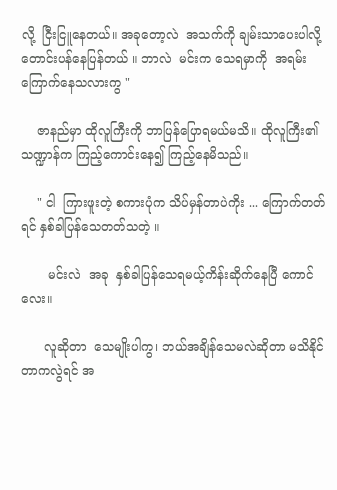လို့  ငြီးငြူနေတယ်။ အခုတော့လဲ  အသက်ကို ချမ်းသာပေးပါလို့ တောင်းပန်နေပြန်တယ် ။ ဘာလဲ  မင်းက သေရမှာကို  အရမ်းကြောက်နေသလားကွ "

    ဇာနည်မှာ ထိုလူကြီးကို ဘာပြန်ပြောရမယ်မသိ။ ထိုလူကြီး၏ သဏ္ဍာန်က ကြည့်ကောင်းနေ၍ ကြည့်နေမိသည်။

    " ငါ  ကြားဖူးတဲ့ စကားပုံက သိပ်မှန်တာပဲကိုး ... ကြောက်တတ်ရင် နှစ်ခါပြန်သေတတ်သတဲ့ ။

       မင်းလဲ  အခု  နှစ်ခါပြန်သေရမယ့်ကိန်းဆိုက်နေပြီ ကောင်လေး။

      လူဆိုတာ  သေမျိုးပါကွ၊ ဘယ်အချိန်သေမလဲဆိုတာ မသိနိုင်တာကလွဲရင် အ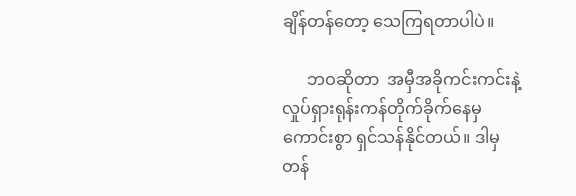ချိန်တန်တော့ သေကြရတာပါပဲ။

      ဘဝဆိုတာ  အမှီအခိုကင်းကင်းနဲ့ လှုပ်ရှားရုန်းကန်တိုက်ခိုက်နေမှ ကောင်းစွာ ရှင်သန်နိုင်တယ်။ ဒါမှ တန်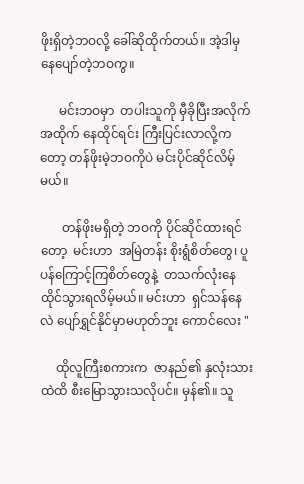ဖိုးရှိတဲ့ဘဝလို့ ခေါ်ဆိုထိုက်တယ်။ အဲ့ဒါမှ နေပျော်တဲ့ဘဝကွ။

      မင်းဘဝမှာ  တပါးသူကို မှီခိုပြီးအလိုက်အထိုက် နေထိုင်ရင်း ကြီးပြင်းလာလို့ကတော့ တန်ဖိုးမဲ့ဘဝကိုပဲ မင်းပိုင်ဆိုင်လိမ့်မယ်။

       တန်ဖိုးမရှိတဲ့ ဘဝကို ပိုင်ဆိုင်ထားရင်တော့  မင်းဟာ  အမြဲတန်း စိုးရွံစိတ်တွေ၊ ပူပန်ကြောင့်ကြစိတ်တွေနဲ့  တသက်လုံးနေထိုင်သွားရလိမ့်မယ်။ မင်းဟာ  ရှင်သန်နေလဲ ပျော်ရွှင်နိုင်မှာမဟုတ်ဘူး ကောင်လေး "

     ထိုလူကြီးစကားက  ဇာနည်၏ နှလုံးသားထဲထိ စီးမြောသွားသလိုပင်။ မှန်၏။ သူ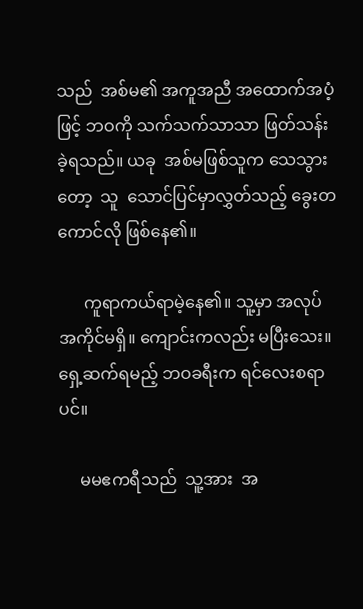သည်  အစ်မ၏ အကူအညီ အထောက်အပံ့ဖြင့် ဘဝကို သက်သက်သာသာ ဖြတ်သန်းခဲ့ရသည်။ ယခု  အစ်မဖြစ်သူက သေသွားတော့  သူ  သောင်ပြင်မှာလွှတ်သည့် ခွေးတကောင်လို ဖြစ်နေ၏။

      ကူရာကယ်ရာမဲ့နေ၏။ သူ့မှာ အလုပ်အကိုင်မရှိ။ ကျောင်းကလည်း မပြီးသေး။ ရှေ့ဆက်ရမည့် ဘဝခရီးက ရင်လေးစရာပင်။

     မမဧကရီသည်  သူ့အား  အ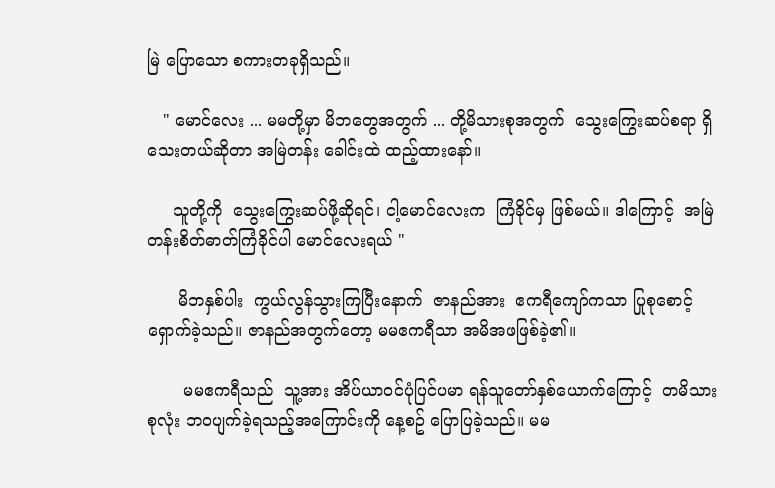မြဲ ပြောသော စကားတခုရှိသည်။

   " မောင်လေး ... မမတို့မှာ မိဘတွေအတွက် ... တို့မိသားစုအတွက်  သွေးကြွေးဆပ်စရာ ရှိသေးတယ်ဆိုတာ အမြဲတန်း ခေါင်းထဲ ထည့်ထားနော်။

     သူတို့ကို  သွေးကြွေးဆပ်ဖို့ဆိုရင်၊ ငါ့မောင်လေးက  ကြံခိုင်မှ ဖြစ်မယ်။ ဒါကြောင့်  အမြဲတန်းစိတ်ဓာတ်ကြံခိုင်ပါ မောင်လေးရယ် "

      မိဘနှစ်ပါး  ကွယ်လွန်သွားကြပြီးနောက်  ဇာနည်အား  ဧကရီကျော်ကသာ ပြုစုစောင့်ရှောက်ခဲ့သည်။ ဇာနည်အတွက်တော့ မမဧကရီသာ အမိအဖဖြစ်ခဲ့၏။

       မမဧကရီသည်  သူ့အား အိပ်ယာဝင်ပုံပြင်ပမာ ရန်သူတော်နှစ်ယောက်ကြောင့်  တမိသားစုလုံး ဘဝပျက်ခဲ့ရသည့်အကြောင်းကို နေ့စဥ် ပြောပြခဲ့သည်။ မမ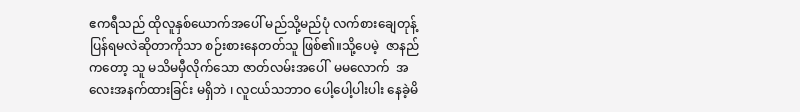ဧကရီသည် ထိုလူနှစ်ယောက်အပေါ် မည်သို့မည်ပုံ လက်စားချေတုန့်ပြန်ရမလဲဆိုတာကိုသာ စဉ်းစားနေတတ်သူ ဖြစ်၏။သို့ပေမဲ့  ဇာနည်ကတော့ သူ မသိမမှီလိုက်သော ဇာတ်လမ်းအပေါ်  မမလောက်  အလေးအနက်ထားခြင်း မရှိဘဲ ၊ လူငယ်သဘာဝ ပေါ့ပေါ့ပါးပါး နေခဲ့မိ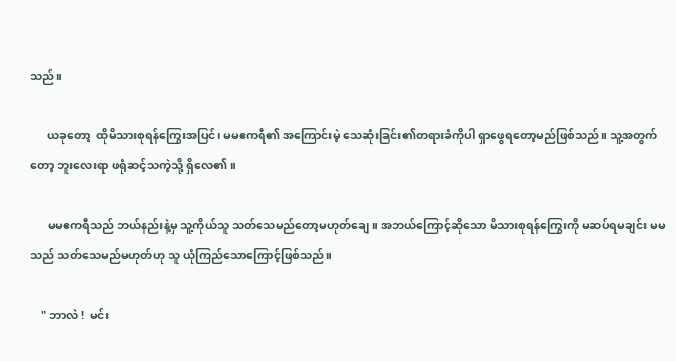သည်။

      ယခုတော့  ထိုမိသားစုရန်ကြွေးအပြင်၊ မမဧကရီ၏ အကြောင်းမဲ့ သေဆုံးခြင်း၏တရားခံကိုပါ ရှာဖွေရတော့မည်ဖြစ်သည်။ သူ့အတွက်တော့ ဘူးလေးရာ ဖရုံဆင့်သကဲ့သို့ ရှိလေ၏။

      မမဧကရီသည် ဘယ်နည်းနဲ့မှ သူ့ကိုယ်သူ သတ်သေမည်တော့မဟုတ်ချေ။ အဘယ်ကြောင့်ဆိုသော မိသားစုရန်ကြွေးကို မဆပ်ရမချင်း မမသည် သတ်သေမည်မဟုတ်ဟု သူ ယုံကြည်သောကြောင့်ဖြစ်သည်။

    " ဘာလဲ !  မင်း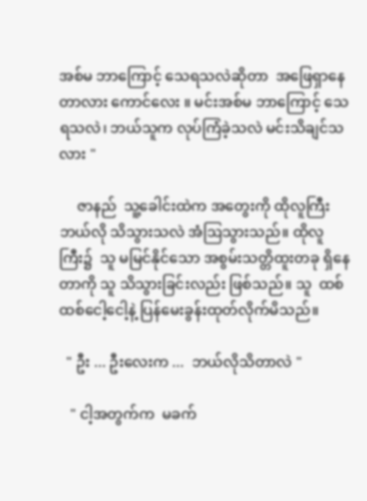အစ်မ ဘာကြောင့် သေရသလဲဆိုတာ  အဖြေရှာနေတာလား ကောင်လေး ။ မင်းအစ်မ ဘာကြောင့် သေရသလဲ၊ ဘယ်သူက လုပ်ကြံခဲ့သလဲ မင်းသိချင်သလား "

     ဇာနည်  သူ့ခေါင်းထဲက အတွေးကို ထိုလူကြီး ဘယ်လို သိသွားသလဲ အံဩသွားသည်။ ထိုလူကြီး၌  သူ မမြင်နိုင်သော အစွမ်းသတ္တိထူးတခု ရှိနေတာကို သူ သိသွားခြင်းလည်း ဖြစ်သည်။ သူ  ထစ်ထစ်ငေါ့ငေါ့နဲ့ ပြန်မေးခွန်းထုတ်လိုက်မိသည်။

  " ဦး ... ဦးလေးက ...  ဘယ်လိုသိတာလဲ "

   " ငါ့အတွက်က  မခက်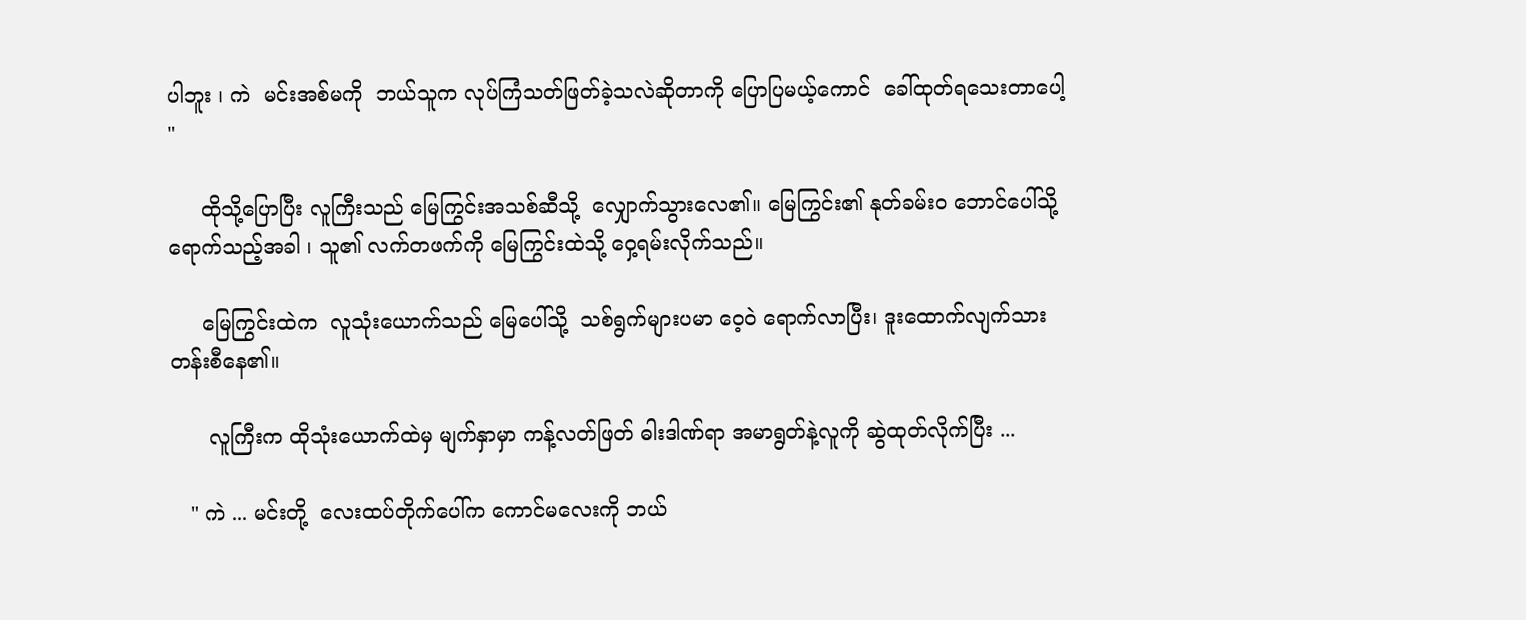ပါဘူး ၊ ကဲ  မင်းအစ်မကို  ဘယ်သူက လုပ်ကြံသတ်ဖြတ်ခဲ့သလဲဆိုတာကို ပြောပြမယ့်ကောင်  ခေါ်ထုတ်ရသေးတာပေါ့ "

     ထိုသို့ပြောပြီး လူကြီးသည် မြေကြွင်းအသစ်ဆီသို့  လျှောက်သွားလေ၏။ မြေကြွင်း၏ နုတ်ခမ်းဝ ဘောင်ပေါ်သို့ ရောက်သည့်အခါ ၊ သူ၏ လက်တဖက်ကို မြေကြွင်းထဲသို့ ဝှေ့ရမ်းလိုက်သည်။

     မြေကြွင်းထဲက  လူသုံးယောက်သည် မြေပေါ်သို့  သစ်ရွက်များပမာ ဝေ့ဝဲ ရောက်လာပြီး၊ ဒူးထောက်လျက်သား တန်းစီနေ၏။

      လူကြီးက ထိုသုံးယောက်ထဲမှ မျက်နှာမှာ ကန့်လတ်ဖြတ် ဓါးဒါဏ်ရာ အမာရွတ်နဲ့လူကို ဆွဲထုတ်လိုက်ပြီး ...

   " ကဲ ... မင်းတို့  လေးထပ်တိုက်ပေါ်က ကောင်မလေးကို ဘယ်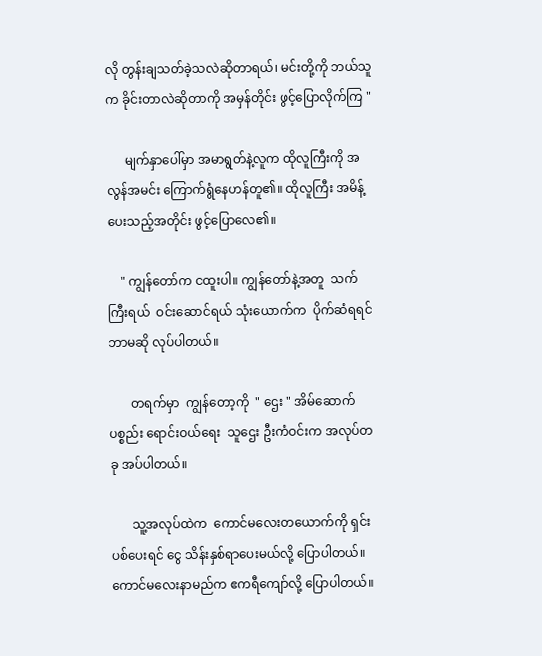လို တွန်းချသတ်ခဲ့သလဲဆိုတာရယ်၊ မင်းတို့ကို ဘယ်သူက ခိုင်းတာလဲဆိုတာကို အမှန်တိုင်း ဖွင့်ပြောလိုက်ကြ "

      မျက်နှာပေါ်မှာ အမာရွတ်နဲ့လူက ထိုလူကြီးကို အလွန်အမင်း ကြောက်ရွံနေဟန်တူ၏။ ထိုလူကြီး အမိန့်ပေးသည့်အတိုင်း ဖွင့်ပြောလေ၏။

    " ကျွန်တော်က ငထူးပါ။ ကျွန်တော်နဲ့အတူ  သက်ကြီးရယ်  ဝင်းဆောင်ရယ် သုံးယောက်က  ပိုက်ဆံရရင် ဘာမဆို လုပ်ပါတယ်။

       တရက်မှာ  ကျွန်တော့ကို  " ဌေး " အိမ်ဆောက်ပစ္စည်း ရောင်းဝယ်ရေး  သူဌေး ဦးကံဝင်းက အလုပ်တခု အပ်ပါတယ်။

       သူ့အလုပ်ထဲက  ကောင်မလေးတယောက်ကို ရှင်းပစ်ပေးရင် ငွေ သိန်းနှစ်ရာပေးမယ်လို့ ပြောပါတယ်။ ကောင်မလေးနာမည်က ဧကရီကျော်လို့ ပြောပါတယ်။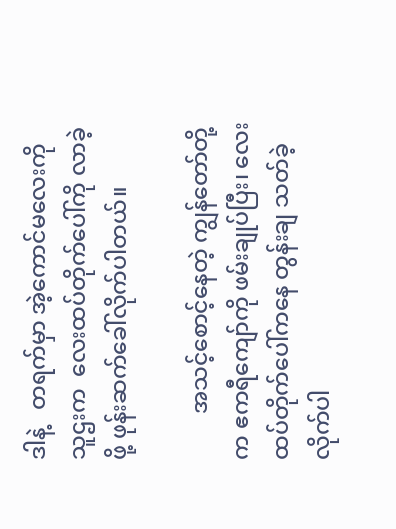ဒါနဲ့   တရက်မှာ အဲ့ကောင်မလေးကို  သူဌးက  လေးထပ်တိုက်ပေါ်ကို လာခဲ့ဖို့ ဖုန်းဆက်ခေါ်လိုက်ပါတယ်။

        အသင့်စောင့်နေတဲ့ ကျွန်တော်တို့က ဧကရီကျော်ကို ဖမ်းချုပ်ပြီး၊ လေးထပ်တိုက်ပေါ်ကနေ တွန်းချ သတ်ခဲ့လိုက်ပါ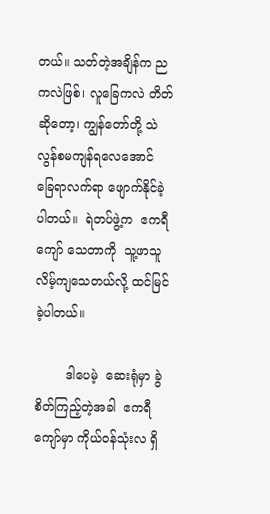တယ်။ သတ်တဲ့အချိန်က ညကလဲဖြစ်၊ လူခြေကလဲ တိတ်ဆိုတော့၊ ကျွန်တော်တို့ သဲလွန်စမကျန်ရလေအောင် ခြေရာလက်ရာ ဖျောက်နိုင်ခဲ့ပါတယ်။  ရဲတပ်ဖွဲ့က  ဧကရီကျော် သေတာကို  သူ့ဖာသူ လိမ့်ကျသေတယ်လို့ ထင်မြင်ခဲ့ပါတယ်။

        ဒါပေမဲ့  ဆေးရုံမှာ ခွဲစိတ်ကြည့်တဲ့အခါ  ဧကရီကျော်မှာ ကိုယ်ဝန်သုံးလ ရှိ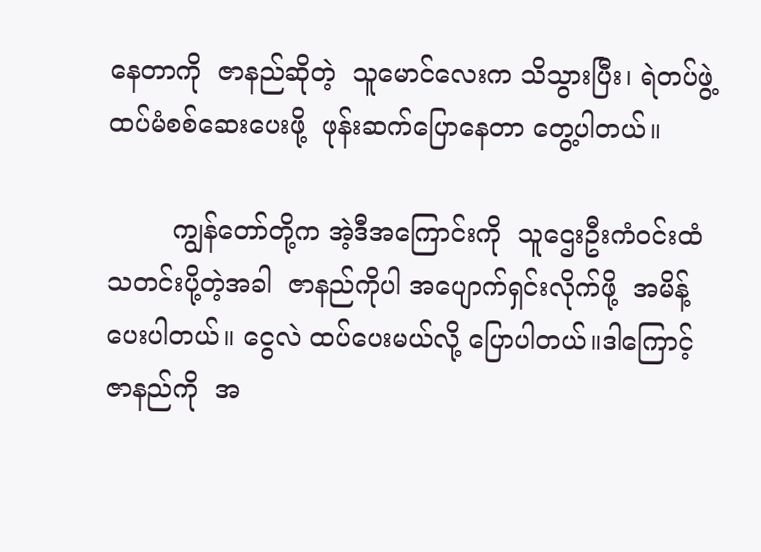နေတာကို  ဇာနည်ဆိုတဲ့  သူမောင်လေးက သိသွားပြီး၊ ရဲတပ်ဖွဲ့ ထပ်မံစစ်ဆေးပေးဖို့  ဖုန်းဆက်ပြောနေတာ တွေ့ပါတယ်။

        ကျွန်တော်တို့က အဲ့ဒီအကြောင်းကို  သူဌေးဦးကံဝင်းထံ သတင်းပို့တဲ့အခါ  ဇာနည်ကိုပါ အပျောက်ရှင်းလိုက်ဖို့  အမိန့်ပေးပါတယ်။ ငွေလဲ ထပ်ပေးမယ်လို့ ပြောပါတယ်။ဒါကြောင့်  ဇာနည်ကို  အ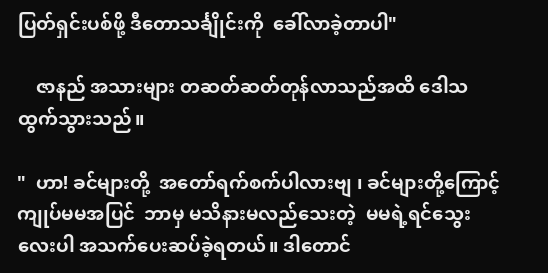ပြတ်ရှင်းပစ်ဖို့ ဒီတောသင်္ချိုင်းကို  ခေါ်လာခဲ့တာပါ"

    ဇာနည် အသားများ တဆတ်ဆတ်တုန်လာသည်အထိ ဒေါသထွက်သွားသည်။

"  ဟာ! ခင်များတို့  အတော်ရက်စက်ပါလားဗျ ၊ ခင်များတို့ကြောင့် ကျုပ်မမအပြင်  ဘာမှ မသိနားမလည်သေးတဲ့  မမရဲ့ရင်သွေးလေးပါ အသက်ပေးဆပ်ခဲ့ရတယ်။ ဒါတောင်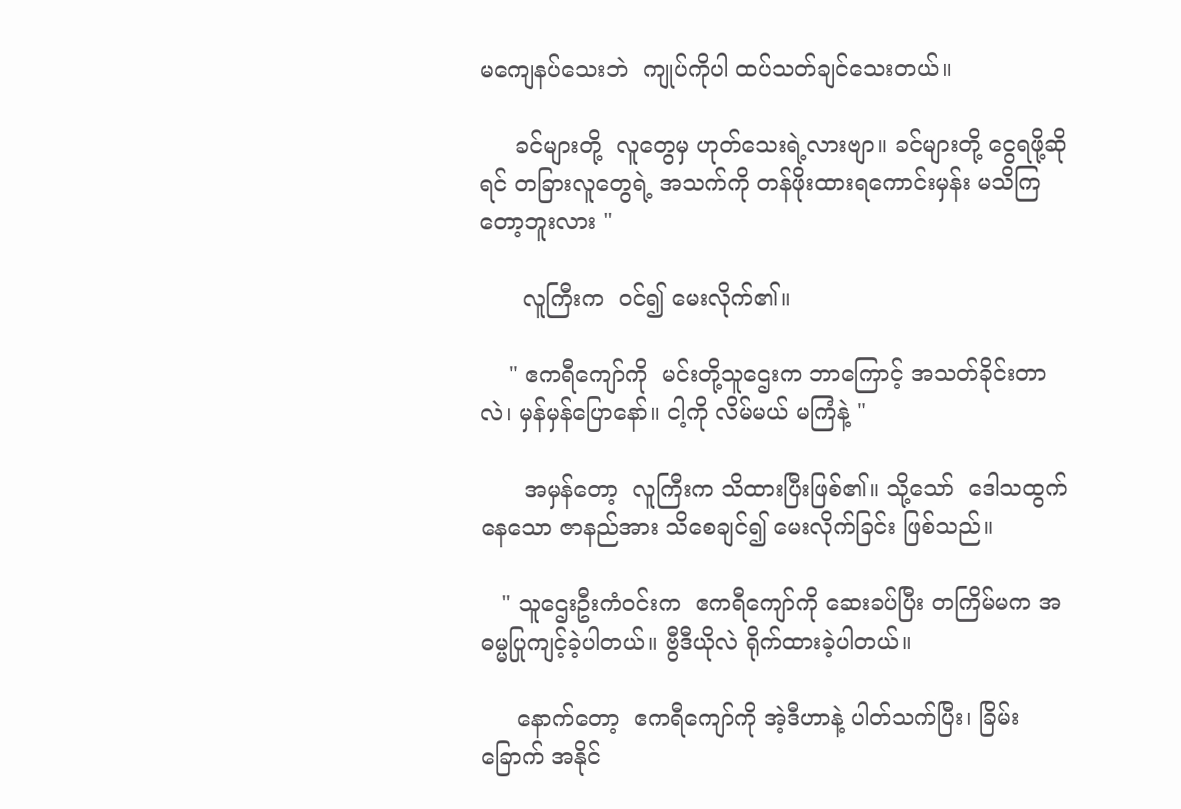မကျေနပ်သေးဘဲ  ကျုပ်ကိုပါ ထပ်သတ်ချင်သေးတယ်။

     ခင်များတို့  လူတွေမှ ဟုတ်သေးရဲ့လားဗျာ။ ခင်များတို့ ငွေရဖို့ဆိုရင် တခြားလူတွေရဲ့ အသက်ကို တန်ဖိုးထားရကောင်းမှန်း မသိကြတော့ဘူးလား "

      လူကြီးက  ဝင်၍ မေးလိုက်၏။

    " ဧကရီကျော်ကို  မင်းတို့သူဌေးက ဘာကြောင့် အသတ်ခိုင်းတာလဲ၊ မှန်မှန်ပြောနော်။ ငါ့ကို လိမ်မယ် မကြံနဲ့ "

      အမှန်တော့  လူကြီးက သိထားပြီးဖြစ်၏။ သို့သော်  ဒေါသထွက်နေသော ဇာနည်အား သိစေချင်၍ မေးလိုက်ခြင်း ဖြစ်သည်။

   " သူဌေးဦးကံဝင်းက  ဧကရီကျော်ကို ဆေးခပ်ပြီး တကြိမ်မက အဓမ္မပြုကျင့်ခဲ့ပါတယ်။ ဗွီဒီယိုလဲ ရိုက်ထားခဲ့ပါတယ်။

     နောက်တော့  ဧကရီကျော်ကို အဲ့ဒီဟာနဲ့ ပါတ်သက်ပြီး၊ ခြိမ်းခြောက် အနိုင်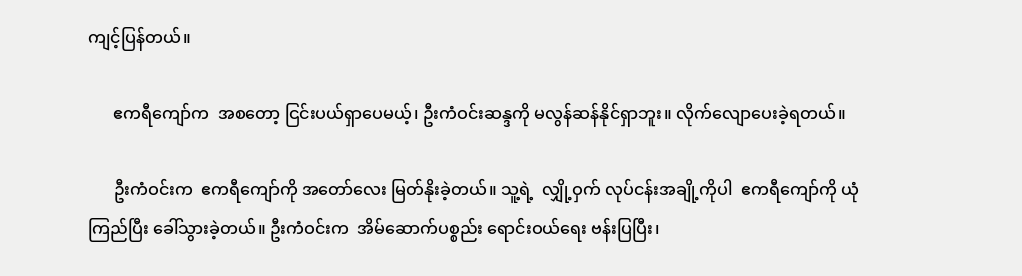ကျင့်ပြန်တယ်။

      ဧကရီကျော်က  အစတော့ ငြင်းပယ်ရှာပေမယ့်၊ ဦးကံဝင်းဆန္ဒကို မလွန်ဆန်နိုင်ရှာဘူး။ လိုက်လျောပေးခဲ့ရတယ်။

      ဦးကံဝင်းက  ဧကရီကျော်ကို အတော်လေး မြတ်နိုးခဲ့တယ်။ သူ့ရဲ့  လျှို့ဝှက် လုပ်ငန်းအချို့ကိုပါ  ဧကရီကျော်ကို ယုံကြည်ပြီး ခေါ်သွားခဲ့တယ်။ ဦးကံဝင်းက  အိမ်ဆောက်ပစ္စည်း ရောင်းဝယ်ရေး ဗန်းပြပြီး၊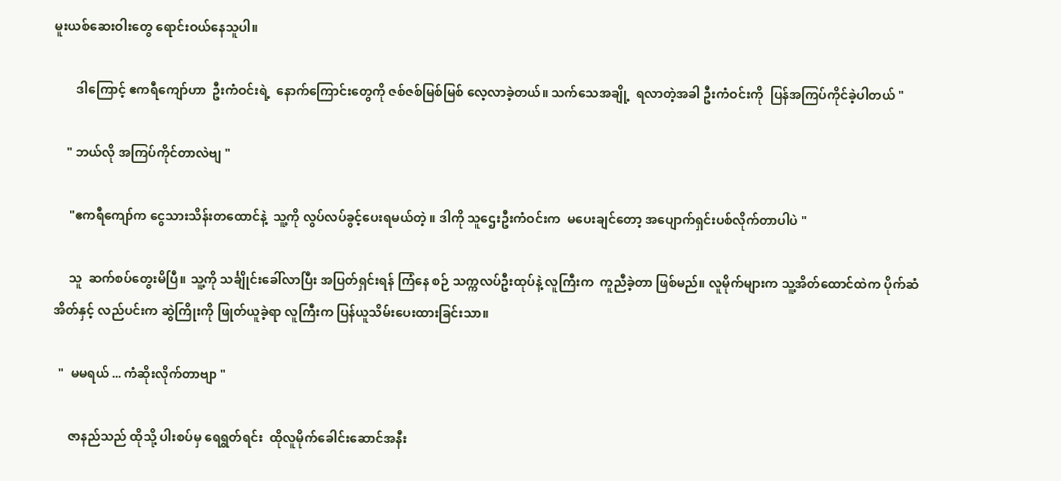မူးယစ်ဆေးဝါးတွေ ရောင်းဝယ်နေသူပါ။

       ဒါကြောင့် ဧကရီကျော်ဟာ  ဦးကံဝင်းရဲ့  နောက်ကြောင်းတွေကို ဇစ်ဇစ်မြစ်မြစ် လေ့လာခဲ့တယ်။ သက်သေအချို့  ရလာတဲ့အခါ ဦးကံဝင်းကို  ပြန်အကြပ်ကိုင်ခဲ့ပါတယ် "

    " ဘယ်လို အကြပ်ကိုင်တာလဲဗျ "

     "ဧကရီကျော်က ငွေသားသိန်းတထောင်နဲ့  သူ့ကို လွပ်လပ်ခွင့်ပေးရမယ်တဲ့ ။ ဒါကို သူဌေးဦးကံဝင်းက  မပေးချင်တော့ အပျောက်ရှင်းပစ်လိုက်တာပါပဲ "

     သူ  ဆက်စပ်တွေးမိပြီ။ သူ့ကို သင်္ချိုင်းခေါ်လာပြီး အပြတ်ရှင်းရန် ကြံနေ စဉ် သက္ကလပ်ဦးထုပ်နဲ့ လူကြီးက  ကူညီခဲ့တာ ဖြစ်မည်။ လူမိုက်များက သူ့အိတ်ထောင်ထဲက ပိုက်ဆံအိတ်နှင့် လည်ပင်းက ဆွဲကြိုးကို ဖြုတ်ယူခဲ့ရာ လူကြီးက ပြန်ယူသိမ်းပေးထားခြင်းသာ။

  "  မမရယ် ... ကံဆိုးလိုက်တာဗျာ "

     ဇာနည်သည် ထိုသို့ ပါးစပ်မှ ရေရွတ်ရင်း  ထိုလူမိုက်ခေါင်းဆောင်အနီး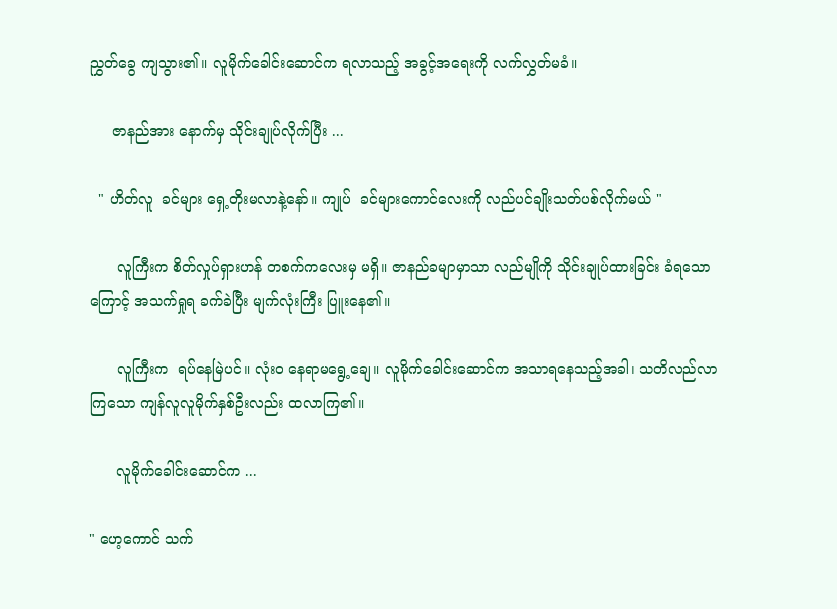ညွှတ်ခွေ ကျသွား၏။ လူမိုက်ခေါင်းဆောင်က ရလာသည့် အခွင့်အရေးကို လက်လွှတ်မခံ။

     ဇာနည်အား နောက်မှ သိုင်းချုပ်လိုက်ပြီး ...

  " ဟိတ်လူ  ခင်များ ရှေ့တိုးမလာနဲ့နော်။ ကျုပ်  ခင်များကောင်လေးကို လည်ပင်ချိုးသတ်ပစ်လိုက်မယ် "

      လူကြီးက စိတ်လှုပ်ရှားဟန် တစက်ကလေးမှ မရှိ။ ဇာနည်ခမျာမှာသာ လည်မျိုကို သိုင်းချုပ်ထားခြင်း ခံရသောကြောင့် အသက်ရှုရ ခက်ခဲပြီး မျက်လုံးကြီး ပြူးနေ၏။

      လူကြီးက  ရပ်နေမြဲပင်။ လုံးဝ နေရာမရွေ့ချေ။ လူမိုက်ခေါင်းဆောင်က အသာရနေသည့်အခါ၊ သတိလည်လာကြသော ကျန်လူလူမိုက်နှစ်ဦးလည်း ထလာကြ၏။

      လူမိုက်ခေါင်းဆောင်က ...

" ဟေ့ကောင် သက်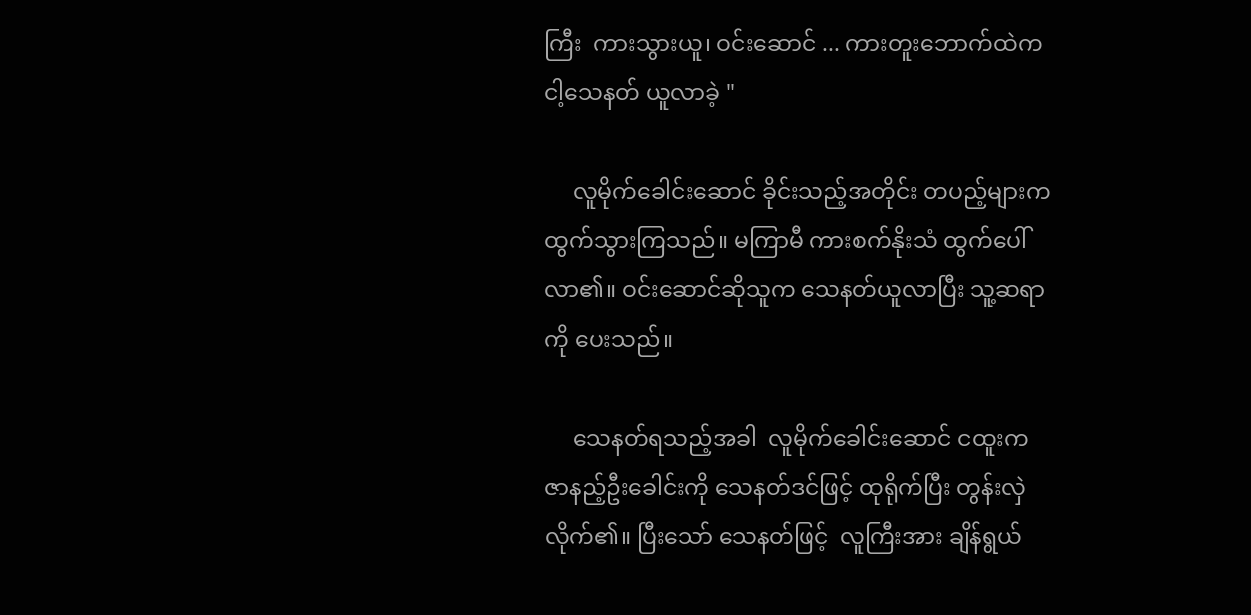ကြီး  ကားသွားယူ၊ ဝင်းဆောင် ... ကားတူးဘောက်ထဲက  ငါ့သေနတ် ယူလာခဲ့ "

     လူမိုက်ခေါင်းဆောင် ခိုင်းသည့်အတိုင်း တပည့်များက ထွက်သွားကြသည်။ မကြာမီ ကားစက်နိုးသံ ထွက်ပေါ်လာ၏။ ဝင်းဆောင်ဆိုသူက သေနတ်ယူလာပြီး သူ့ဆရာကို ပေးသည်။

     သေနတ်ရသည့်အခါ  လူမိုက်ခေါင်းဆောင် ငထူးက ဇာနည့်ဦးခေါင်းကို သေနတ်ဒင်ဖြင့် ထုရိုက်ပြီး တွန်းလှဲလိုက်၏။ ပြီးသော် သေနတ်ဖြင့်  လူကြီးအား ချိန်ရွယ်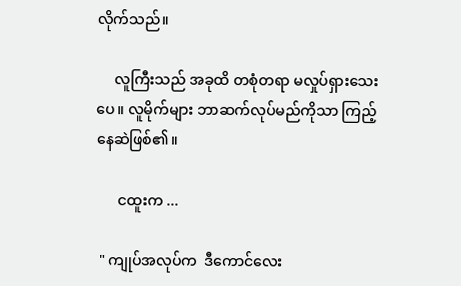လိုက်သည်။

     လူကြီးသည် အခုထိ တစုံတရာ မလှုပ်ရှားသေးပေ။ လူမိုက်များ ဘာဆက်လုပ်မည်ကိုသာ ကြည့်နေဆဲဖြစ်၏။

      ငထူးက ...

 " ကျုပ်အလုပ်က  ဒီကောင်လေး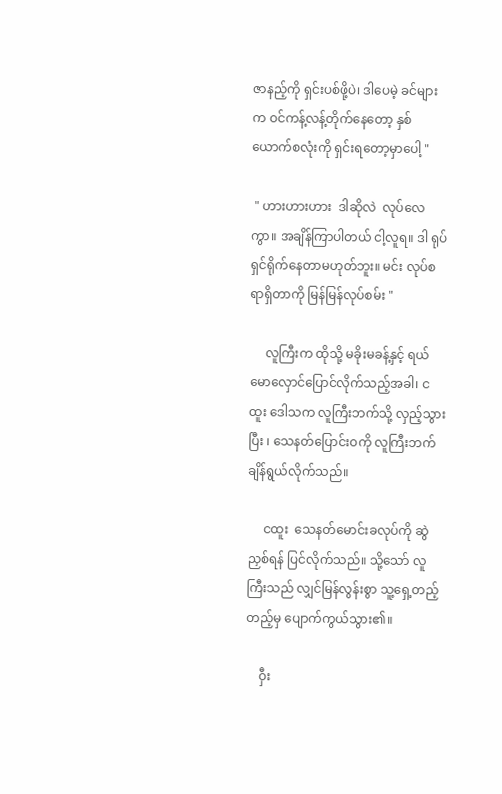ဇာနည့်ကို ရှင်းပစ်ဖို့ပဲ၊ ဒါပေမဲ့ ခင်များက ဝင်ကန့်လန့်တိုက်နေတော့ နှစ်ယောက်စလုံးကို ရှင်းရတော့မှာပေါ့ "

 " ဟားဟားဟား  ဒါဆိုလဲ  လုပ်လေကွာ။ အချိန်ကြာပါတယ် ငါ့လူရ။ ဒါ ရုပ်ရှင်ရိုက်နေတာမဟုတ်ဘူး။ မင်း လုပ်စရာရှိတာကို မြန်မြန်လုပ်စမ်း "

     လူကြီးက ထိုသို့ မခိုးမခန့်နှင့် ရယ်မောလှောင်ပြောင်လိုက်သည့်အခါ၊ ငထူး ဒေါသက လူကြီးဘက်သို့ လှည့်သွားပြီး ၊ သေနတ်ပြောင်းဝကို လူကြီးဘက် ချိန်ရွယ်လိုက်သည်။

     ငထူး  သေနတ်မောင်းခလုပ်ကို ဆွဲညှစ်ရန် ပြင်လိုက်သည်။ သို့သော် လူကြီးသည် လျှင်မြန်လွန်းစွာ သူ့ရှေ့တည့်တည့်မှ ပျောက်ကွယ်သွား၏။

    ဝှီး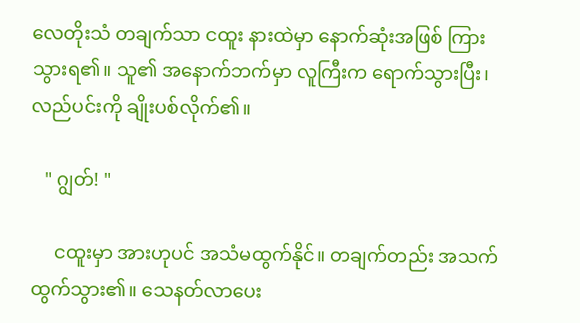လေတိုးသံ တချက်သာ ငထူး နားထဲမှာ နောက်ဆုံးအဖြစ် ကြားသွားရ၏။ သူ၏ အနောက်ဘက်မှာ လူကြီးက ရောက်သွားပြီး၊ လည်ပင်းကို ချိုးပစ်လိုက်၏။

   " ဂျွတ်! "

     ငထူးမှာ အားဟုပင် အသံမထွက်နိုင်။ တချက်တည်း အသက်ထွက်သွား၏။ သေနတ်လာပေး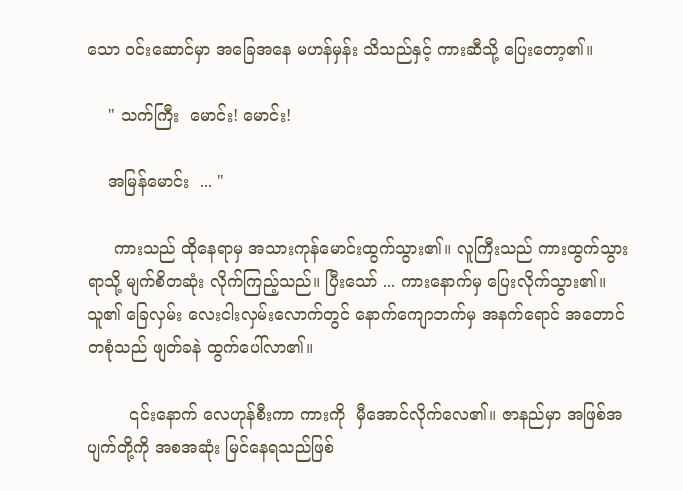သော ဝင်းဆောင်မှာ အခြေအနေ မဟန်မှန်း သိသည်နှင့် ကားဆီသို့ ပြေးတော့၏။

    " သက်ကြီး  မောင်း! မောင်း!

    အမြန်မောင်း  ... "

     ကားသည် ထိုနေရာမှ အသားကုန်မောင်းထွက်သွား၏။ လူကြီးသည် ကားထွက်သွားရာသို့ မျက်စိတဆုံး လိုက်ကြည့်သည်။ ပြီးသော် ... ကားနောက်မှ ပြေးလိုက်သွား၏။ သူ၏ ခြေလှမ်း လေးငါးလှမ်းလောက်တွင် နောက်ကျောဘက်မှ အနက်ရောင် အတောင်တစုံသည် ဖျတ်ခနဲ ထွက်ပေါ်လာ၏။

        ၎င်းနောက် လေဟုန်စီးကာ ကားကို  မှီအောင်လိုက်လေ၏။ ဇာနည်မှာ အဖြစ်အပျက်တို့ကို အစအဆုံး မြင်နေရသည်ဖြစ်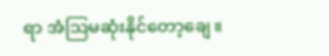ရာ အံဩမဆုံးနိုင်တော့ချေ။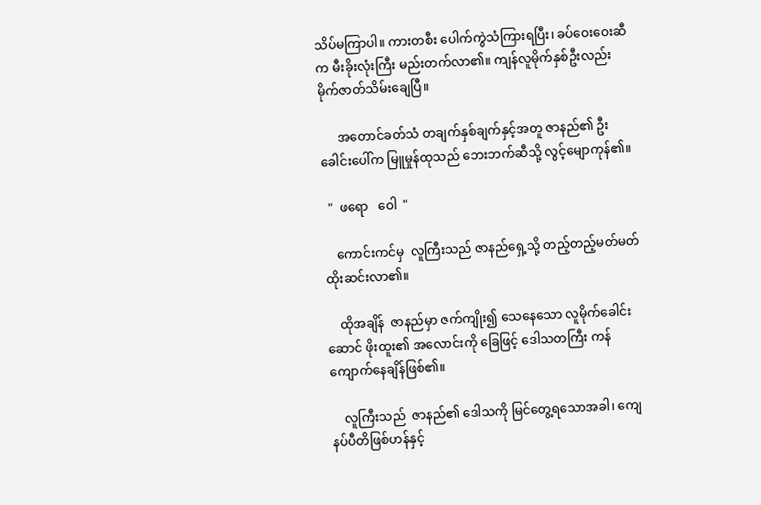သိပ်မကြာပါ။ ကားတစီး ပေါက်ကွဲသံကြားရပြီး၊ ခပ်ဝေးဝေးဆီက မီးခိုးလုံးကြီး မည်းတက်လာ၏။ ကျန်လူမိုက်နှစ်ဦးလည်း မိုက်ဇာတ်သိမ်းချေပြီ။

      အတောင်ခတ်သံ တချက်နှစ်ချက်နှင့်အတူ ဇာနည်၏ ဦးခေါင်းပေါ်က မြူမှုန်ထုသည် ဘေးဘက်ဆီသို့ လွင့်မျောကုန်၏။

  "  ဖရော   ဝေါ  "

    ကောင်းကင်မှ  လူကြီးသည် ဇာနည်ရှေ့သို့ တည့်တည့်မတ်မတ် ထိုးဆင်းလာ၏။

    ထိုအချိန်  ဇာနည်မှာ ဇက်ကျိုး၍ သေနေသော လူမိုက်ခေါင်းဆောင် ဖိုးထူး၏ အလောင်းကို ခြေဖြင့် ဒေါသတကြီး ကန်ကျောက်နေချိန်ဖြစ်၏။

    လူကြီးသည်  ဇာနည်၏ ဒေါသကို မြင်တွေ့ရသောအခါ၊ ကျေနပ်ပီတိဖြစ်ဟန်နှင့်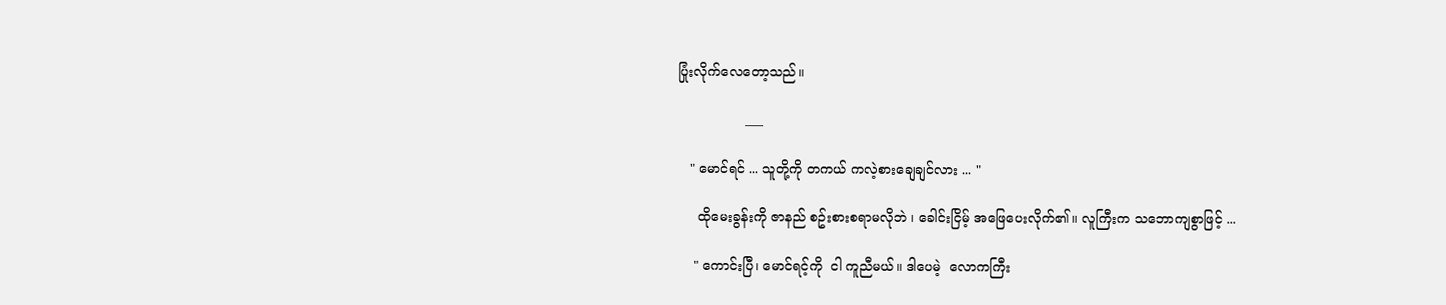ပြုံးလိုက်လေတော့သည်။

                ___

   " မောင်ရင် ... သူတို့ကို တကယ် ကလဲ့စားချေချင်လား ... "

     ထိုမေးခွန်းကို ဇာနည် စဥ်းစားစရာမလိုဘဲ ၊ ခေါင်းငြိမ့် အဖြေပေးလိုက်၏။ လူကြီးက သဘောကျစွာဖြင့် ...

    " ကောင်းပြီ၊ မောင်ရင့်ကို  ငါ ကူညီမယ်။ ဒါပေမဲ့  လောကကြီး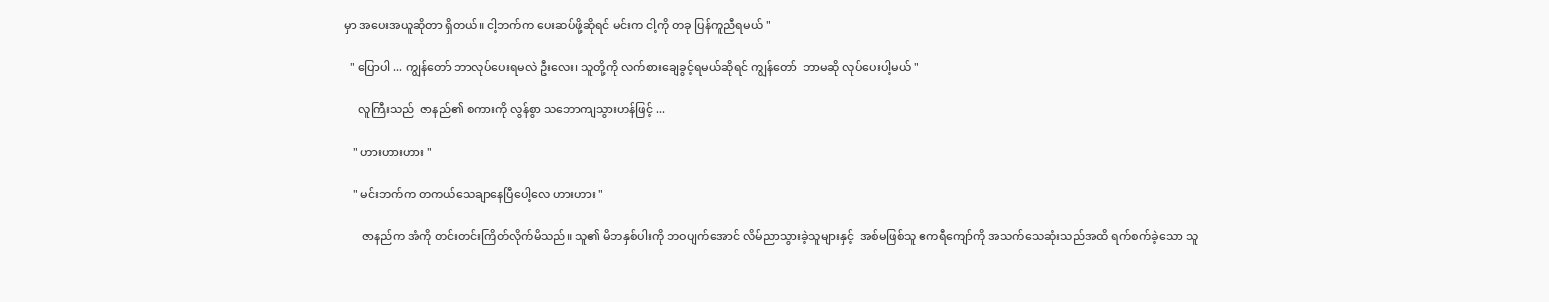မှာ အပေးအယူဆိုတာ ရှိတယ်။ ငါ့ဘက်က ပေးဆပ်ဖို့ဆိုရင် မင်းက ငါ့ကို တခု ပြန်ကူညီရမယ် "

  " ပြောပါ ... ကျွန်တော် ဘာလုပ်ပေးရမလဲ ဦးလေး၊ သူတို့ကို လက်စားချေခွင့်ရမယ်ဆိုရင် ကျွန်တော်  ဘာမဆို လုပ်ပေးပါ့မယ် "

     လူကြီးသည်  ဇာနည်၏ စကားကို လွန်စွာ သဘောကျသွားဟန်ဖြင့် ...

   " ဟားဟားဟား "

   " မင်းဘက်က တကယ်သေချာနေပြီပေါ့လေ ဟားဟား "

      ဇာနည်က အံကို တင်းတင်းကြိတ်လိုက်မိသည်။ သူ၏ မိဘနှစ်ပါးကို ဘဝပျက်အောင် လိမ်ညာသွားခဲ့သူများနှင့်  အစ်မဖြစ်သူ ဧကရီကျော်ကို အသက်သေဆုံးသည်အထိ ရက်စက်ခဲ့သော သူ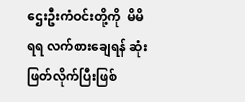ဌေးဦးကံဝင်းတို့ကို  မိမိရရ လက်စားချေရန် ဆုံးဖြတ်လိုက်ပြီးဖြစ်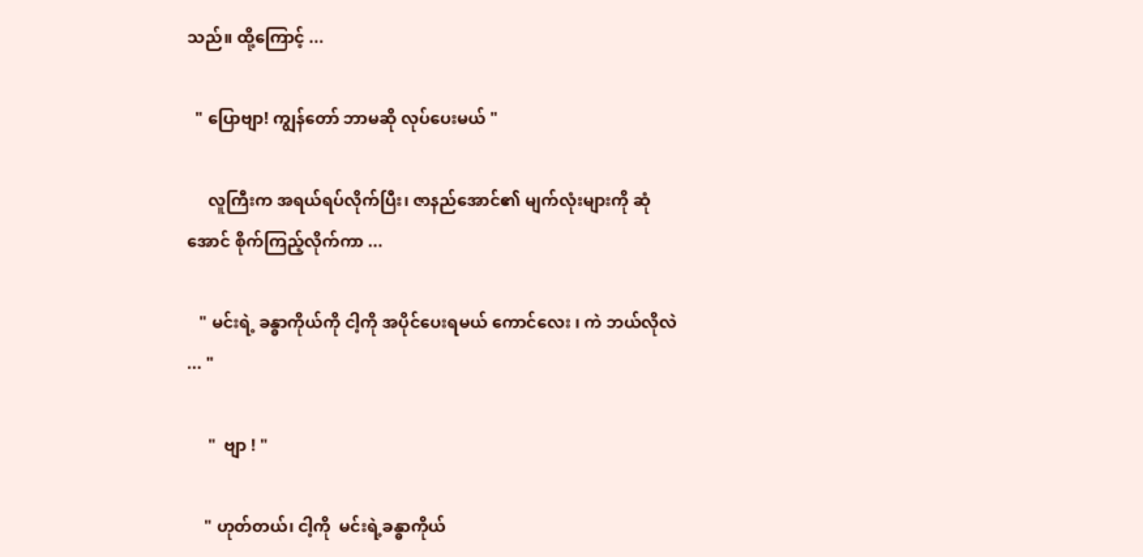သည်။ ထို့ကြောင့် ...

  " ပြောဗျာ! ကျွန်တော် ဘာမဆို လုပ်ပေးမယ် "

     လူကြီးက အရယ်ရပ်လိုက်ပြီး၊ ဇာနည်အောင်၏ မျက်လုံးများကို ဆုံအောင် စိုက်ကြည့်လိုက်ကာ ...

   " မင်းရဲ့ ခန္ဓာကိုယ်ကို ငါ့ကို အပိုင်ပေးရမယ် ကောင်လေး ၊ ကဲ ဘယ်လိုလဲ ... "

     "  ဗျာ ! "

    " ဟုတ်တယ်၊ ငါ့ကို  မင်းရဲ့ခန္ဓာကိုယ်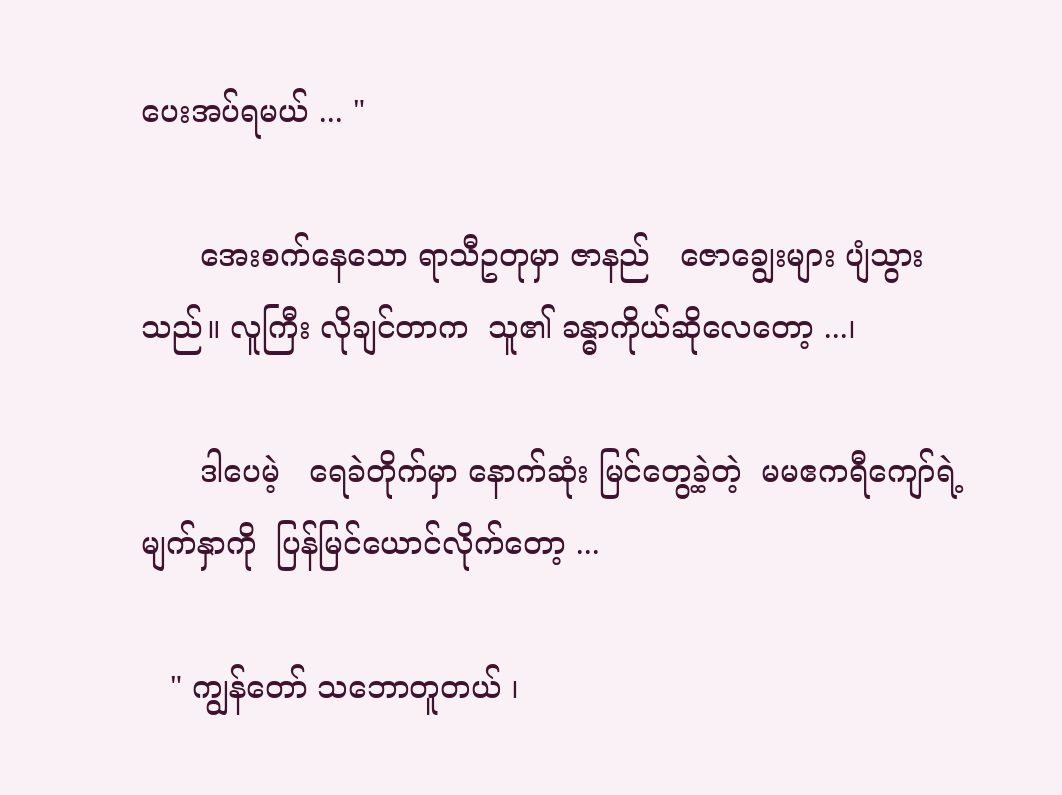ပေးအပ်ရမယ် ... "

      အေးစက်နေသော ရာသီဥတုမှာ ဇာနည်   ဇောချွေးများ ပျံသွားသည်။ လူကြီး လိုချင်တာက  သူ၏ ခန္ဓာကိုယ်ဆိုလေတော့ ...၊

      ဒါပေမဲ့   ရေခဲတိုက်မှာ နောက်ဆုံး မြင်တွေ့ခဲ့တဲ့  မမဧကရီကျော်ရဲ့ မျက်နှာကို  ပြန်မြင်ယောင်လိုက်တော့ ...

   " ကျွန်တော် သဘောတူတယ် ၊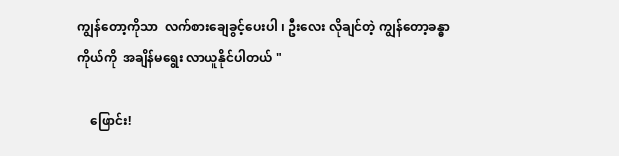ကျွန်တော့ကိုသာ  လက်စားချေခွင့်ပေးပါ ၊ ဦးလေး လိုချင်တဲ့ ကျွန်တော့ခန္ဓာကိုယ်ကို  အချိန်မရွေး လာယူနိုင်ပါတယ် "

    ဖြောင်း!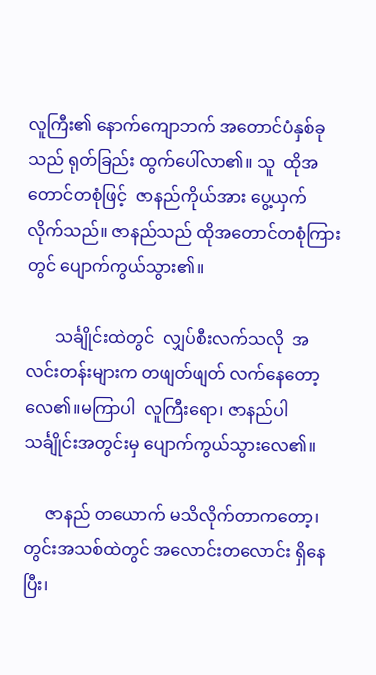လူကြီး၏ နောက်ကျောဘက် အတောင်ပံနှစ်ခုသည် ရုတ်ခြည်း ထွက်ပေါ်လာ၏။ သူ  ထိုအတောင်တစုံဖြင့်  ဇာနည်ကိုယ်အား ပွေ့ယှက်လိုက်သည်။ ဇာနည်သည် ထိုအတောင်တစုံကြားတွင် ပျောက်ကွယ်သွား၏။

       သင်္ချိုင်းထဲတွင်  လျှပ်စီးလက်သလို  အလင်းတန်းများက တဖျတ်ဖျတ် လက်နေတော့လေ၏။မကြာပါ  လူကြီးရော၊ ဇာနည်ပါ သင်္ချိုင်းအတွင်းမှ ပျောက်ကွယ်သွားလေ၏။

     ဇာနည် တယောက် မသိလိုက်တာကတော့၊ တွင်းအသစ်ထဲတွင် အလောင်းတလောင်း ရှိနေပြီး၊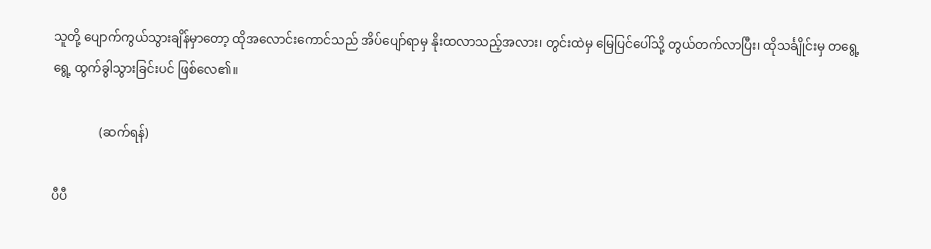သူတို့ ပျောက်ကွယ်သွားချိန်မှာတော့ ထိုအလောင်းကောင်သည် အိပ်ပျော်ရာမှ နိုးထလာသည့်အလား၊ တွင်းထဲမှ မြေပြင်ပေါ်သို့ တွယ်တက်လာပြီး၊ ထိုသင်္ချိုင်းမှ တရွေ့ရွေ့ ထွက်ခွါသွားခြင်းပင် ဖြစ်လေ၏။

               (ဆက်ရန်)

ပီပီ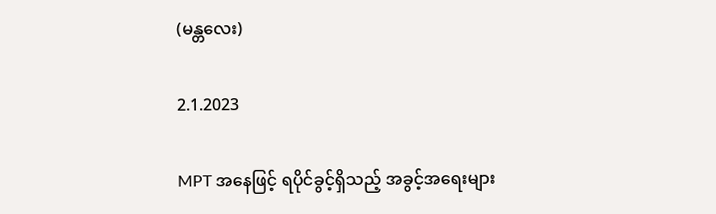(မန္တလေး)

2.1.2023

MPT အနေဖြင့် ရပိုင်ခွင့်ရှိသည့် အခွင့်အရေးများ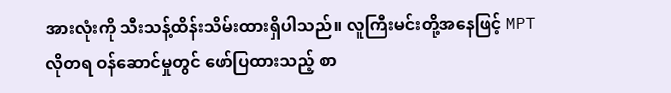အားလုံးကို သီးသန့်ထိန်းသိမ်းထားရှိပါသည်။ လူကြီးမင်းတို့အနေဖြင့် MPT လိုတရ ဝန်ဆောင်မှုတွင် ဖော်ပြထားသည့် စာ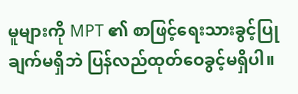မူများကို MPT ၏ စာဖြင့်ရေးသားခွင့်ပြုချက်မရှိဘဲ ပြန်လည်ထုတ်ဝေခွင့်မရှိပါ။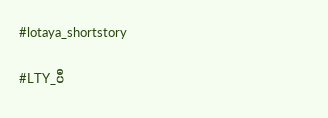#lotaya_shortstory

#LTY_ပီ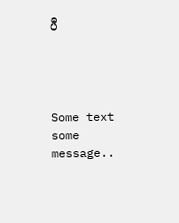ပီ




Some text some message..